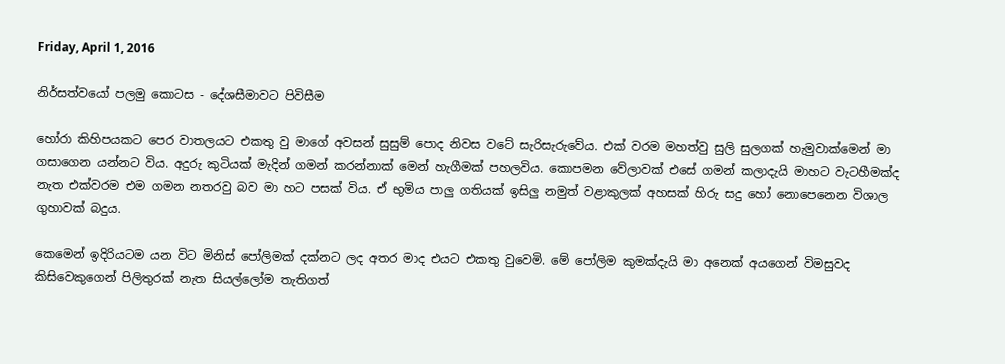Friday, April 1, 2016

නිර්සත්වයෝ පලමු කොටස - දේශසීමාවට පිවිසීම

හෝරා කිහිපයකට පෙර වාතලයට එකතු වු මාගේ අවසන් සුසුම් පොද නිවස වටේ සැරිසැරුවේය. එක් වරම මහත්වු සුලි සුලගක් හැමුවාක්මෙන් මා ගසාගෙන යන්නට විය. අදුරු කුටියක් මැදින් ගමන් කරන්නාක් මෙන් හැගීමක් පහලවිය. කොපමන වේලාවක් එසේ ගමන් කලාදැයි මාහට වැටහීමක්ද නැත එක්වරම එම ගමන නතරවු බව මා හට පසක් විය. ඒ භුමිය පාලු ගතියක් ඉසිලු නමුත් වළාකුලක් අහසක් හිරු සදු හෝ නොපෙනෙන විශාල ගුහාවක් බදුය.

කෙමෙන් ඉදිරියටම යන විට මිනිස් පෝලිමක් දක්නට ලද අතර මාද එයට එකතු වුවෙමි. මේ පෝලිම කුමක්දැයි මා අනෙක් අයගෙන් විමසුවද කිසිවෙකුගෙන් පිලිතුරක් නැත සියල්ලෝම තැතිගත්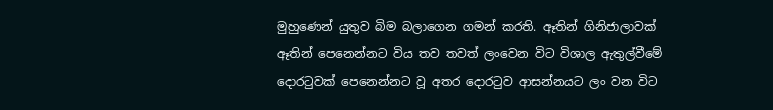මුහුණෙන් යුතුව බිම බලාගෙන ගමන් කරති. ඈතින් ගිනිජාලාවක් ඈතින් පෙනෙන්නට විය තව තවත් ලංවෙන විට විශාල ඇතුල්වීමේ දොරටුවක් පෙනෙන්නට වූ අතර දොරටුව ආසන්නයට ලං වන විට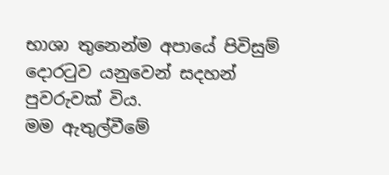භාශා තුනෙන්ම අපායේ පිවිසුම් දොරටුව යනුවෙන් සදහන් පුවරුවක් විය.
මම ඇතුල්වීමේ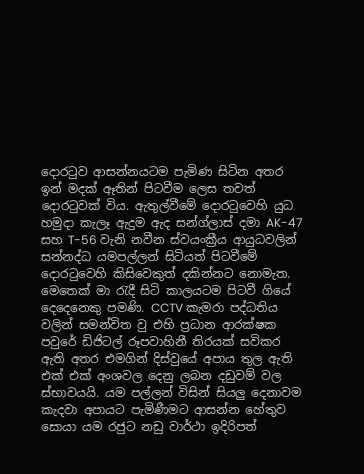දොරටුව ආසන්නයටම පැමිණ සිටින අතර ඉන් මදක් ඈතින් පිටවීම ලෙස තවත් දොරටුවක් විය. ඇතුල්වීමේ දොරටුවෙහි යුධ හමුදා කැලෑ ඇදුම ඇද සන්ග්ලාස් දමා AK-47 සහ T-56 වැනි නවීන ස්වයංක්‍රීය ආයුධවලින් සන්නද්ධ යමපල්ලන් සිටියත් පිටවීමේ දොරටුවෙහි කිසිවෙකුත් දකින්නට නොමැත. මෙතෙක් මා රැදී සිටි කාලයටම පිටවී ගියේ දෙදෙනෙකු පමණි. CCTV කැමරා පද්ධතිය වලින් සමන්විත වු එහි ප්‍රධාන ආරක්ෂක පවුරේ ඩිජිටල් රූපවාහිනී තිරයක් සවිකර ඇති අතර එමගින් දිස්වුයේ අපාය තුල ඇති එක් එක් අංශවල දෙනු ලබන දඩුවම් වල ස්භාවයයි. යම පල්ලන් විසින් සියලු දෙනාවම කැදවා අපායට පැමිණීමට ආසන්න හේතුව සොයා යම රජුට නඩු වාර්ථා ඉදිරිපත්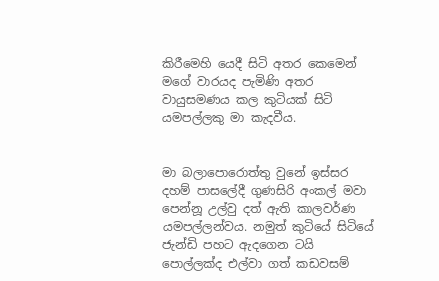කිරීමෙහි යෙදී සිටි අතර කෙමෙන්  මගේ වාරයද පැමිණි අතර වායුසමණය කල කුටියක් සිටි යමපල්ලකු මා කැදවීය.


මා බලාපොරොත්තු වුනේ ඉස්සර දහම් පාසලේදී ගුණසිරි අංකල් මවා පෙන්නූ උල්වු දත් ඇති කාලවර්ණ යමපල්ලන්වය. නමුත් කුටියේ සිටියේ ජැන්ඩි පහට ඇදගෙන ටයි පොල්ලක්ද එල්වා ගත් කඩවසම්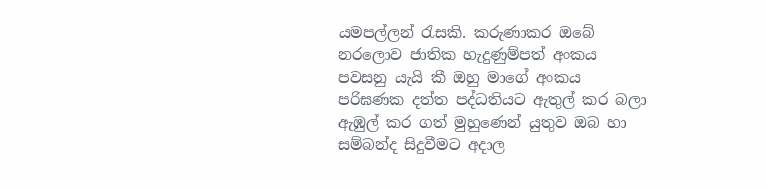යමපල්ලන් රැසකි. කරුණාකර ඔබේ නරලොව ජාතික හැදුණුම්පත් අංකය පවසනු යැයි කී ඔහු මාගේ අංකය පරිඝණක දත්ත පද්ධතියට ඇතුල් කර බලා ඇඹුල් කර ගත් මුහුණෙන් යුතුව ඔබ හා සම්බන්ද සිදුවීමට අදාල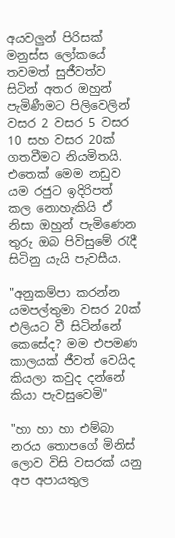අයවලුන් පිරිසක් මනුස්ස ලෝකයේ තවමත් සුජීවත්ව සිටින් අතර ඔහුන් පැමිණීමට පිලිවෙලින් වසර 2 වසර 5 වසර 10 සහ වසර 20ක් ගතවීමට නියමිතයි. එතෙක් මෙම නඩුව යම රජුට ඉදිරිපත් කල නොහැකියි ඒ නිසා ඔහුන් පැමිණෙන තුරු ඔබ පිවිසුමේ රැදී සිටිනු යැයි පැවසීය.

"අනුකම්පා කරන්න යමපල්තුමා වසර 20ක් එලියට වී සිටින්නේ කෙසේද? මම එපමණ කාලයක් ජීවත් වෙයිද කියලා කවුද දන්නේ කියා පැවසුවෙමි"

"හා හා හා එම්බා නරය තොපගේ මිනිස් ලොව විසි වසරක් යනු අප අපායතුල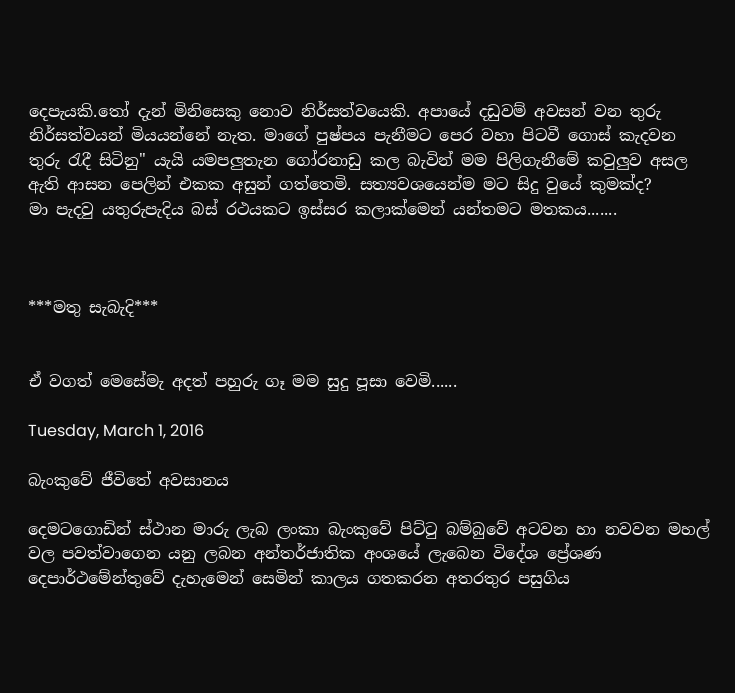දෙපැයකි.තෝ දැන් මිනිසෙකු නොව නිර්සත්වයෙකි. අපායේ දඩුවම් අවසන් වන තුරු නිර්සත්වයන් මියයන්නේ නැත. මාගේ පුෂ්පය පැනීමට පෙර වහා පිටවී ගොස් කැදවන තුරු රැදී සිටිනු" යැයි යමපලුතැන ගෝරනාඩු කල බැවින් මම පිලිගැනීමේ කවුලුව අසල ඇති ආසන පෙලින් එකක අසුන් ගත්තෙමි. සත්‍යවශයෙන්ම මට සිදු වුයේ කුමක්ද?
මා පැදවු යතුරුපැදිය බස් රථයකට ඉස්සර කලාක්මෙන් යන්තමට මතකය.......



***මතු සැබැදි***


ඒ වගත් මෙසේමැ අදත් පහුරු ගෑ මම සුදු පූසා වෙමි......

Tuesday, March 1, 2016

බැංකුවේ ජීවිතේ අවසානය

දෙමටගොඩින් ස්ථාන මාරු ලැබ ලංකා බැංකුවේ පිට්ටු බම්බුවේ අටවන හා නවවන මහල් වල පවත්වාගෙන යනු ලබන අන්තර්ජාතික අංශයේ ලැබෙන විදේශ ප්‍රේශණ දෙපාර්ථමේන්තුවේ දැහැමෙන් සෙමින් කාලය ගතකරන අතරතුර පසුගිය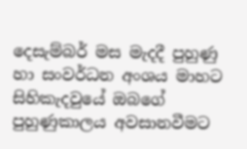දෙසැම්බර් මස මැදදී පුහුණු හා සංවර්ධන අංශය මාහට සිහිකැදවුයේ ඔබගේ පුහුණුකාලය අවසානවීමට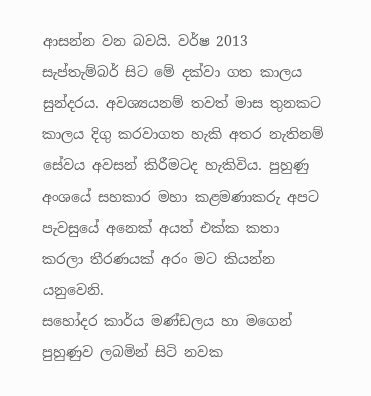ආසන්න වන බවයි. වර්ෂ 2013 සැප්තැම්බර් සිට මේ දක්වා ගත කාලය සුන්දරය. අවශ්‍යයනම් තවත් මාස තුනකට කාලය දිගු කරවාගත හැකි අතර නැතිනම් සේවය අවසන් කිරීමටද හැකිවිය. පුහුණු අංශයේ සහකාර මහා කළමණාකරු අපට පැවසුයේ අනෙක් අයත් එක්ක කතා කරලා තීරණයක් අරං මට කියන්න යනුවෙනි.
සහෝදර කාර්ය මණ්ඩලය හා මගෙන් පුහුණුව ලබමින් සිටි නවක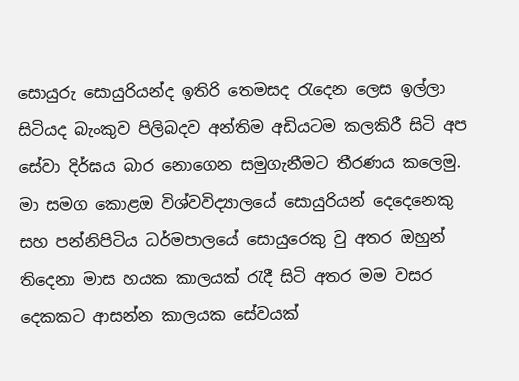සොයුරු සොයුරියන්ද ඉතිරි තෙමසද රැදෙන ලෙස ඉල්ලා සිටියද බැංකුව පිලිබදව අන්තිම අඩියටම කලකිරී සිටි අප සේවා දිර්ඝය බාර නොගෙන සමුගැනීමට තීරණය කලෙමු. මා සමග කොළඔ විශ්වවිද්‍යාලයේ සොයුරියන් දෙදෙනෙකු සහ පන්නිපිටිය ධර්මපාලයේ සොයුරෙකු වු අතර ඔහුන් තිදෙනා මාස හයක කාලයක් රැදී සිටි අතර මම වසර දෙකකට ආසන්න කාලයක සේවයක්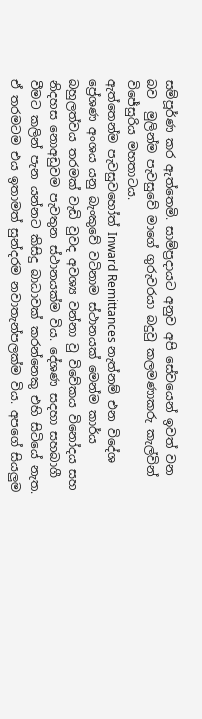සම්පූර්ණ කර ඇත්තෙමි. සාම්ප්‍ර‍දායට අනුව අපි සේවයෙන් ඉවත් වන බව  මුලින්ම පැවසුවේ මාගේ ගුරුවරයා බදුවු කලමණාකරු කැල්වින් විජේසුරිය මහතාටය.
ඇත්තෙන්ම පැවසුවහෝත් Inward Remittances නැත්නම් එන විදේශ ප්‍රේශණ අංශය යනු බැංකුවේ වටිනාම ස්ථානයක් මෙන්ම කාර්ය බහුලත්වය තරමක් වැඩි වුවද අවශ්‍ය වන්නා වු විවේකය විනෝදය සහ නිදහස නොඅඩුවම පැවතුන ස්ථානයක්ම විය. දේශණ සදහා සහබාගී වීමට කලින් පැන යන්නට කිසිදු බාධාවක් කරන්නෙකු එහි සිටියේ නැත. ඒ තරමටම එය ඉතාමත් සුන්දරම නවාතැන්පලක්ම විය. අපගේ සියලුම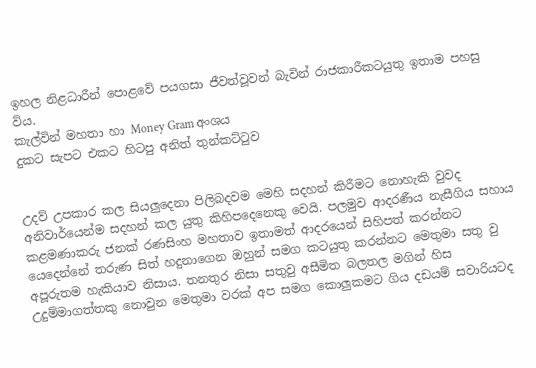ඉහල නිළධාරීන් පොළවේ පයගසා ජීවත්වූවන් බැවින් රාජකාරීකටයුතු ඉතාම පහසු විය.
කැල්වින් මහතා හා Money Gram අංශය
දුකට සැපට එකට හිටපු අනිත් තුන්කට්ටුව


උදව් උපකාර කල සියලුදෙනා පිලිබදවම මෙහි සදහන් කිරීමට නොහැකි වුවද අනිවාර්යෙන්ම සදහන් කල යුතු කිහිපදෙනෙකු වෙයි. පලමුව ආදරණීය නැසීගිය සහාය කළමණාකරු ජනක් රණසිංහ මහතාව ඉතාමත් ආදරයෙන් සිහිපත් කරන්නට යෙදෙන්නේ තරුණ සිත් හදුනාගෙන ඔහුන් සමග කටයුතු කරන්නට මෙතුමා සතු වු අපූරුතම හැකියාව නිසාය. තනතුර නිසා සතුවු අසීමිත බලතල මගින් හිස උදුම්මාගත්තකු නොවුන මෙතුමා වරක් අප සමග කොලුකමට ගිය දඩයම් සවාරියටද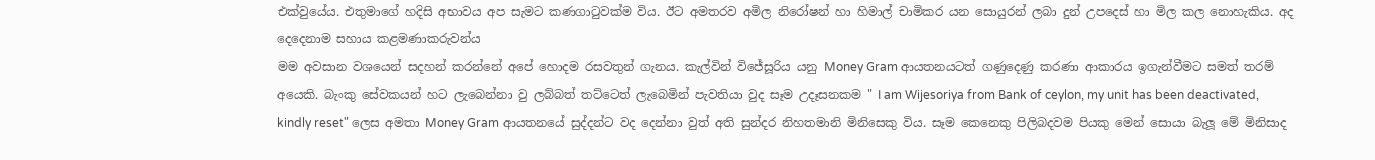එක්වුයේය. එතුමාගේ හදිසි අභාවය අප සැමට කණගාටුවක්ම විය. ඊට අමතරව අමිල නිරෝෂන් හා හිමාල් චාමිකර යන සොයුරන් ලබා දුන් උපදෙස් හා මිල කල නොහැකිය. අද දෙදෙනාම සහාය කළමණාකරුවන්ය
මම අවසාන වශයෙන් සදහන් කරන්නේ අපේ හොදම රසවතුන් ගැනය. කැල්වින් විජේසූරිය යනු Money Gram ආයතනයටත් ගණුදෙණු කරණා ආකාරය ඉගැන්වීමට සමත් තරම් අයෙකි. බැංකු සේවකයන් හට ලැබෙන්නා වු ලබ්බත් තට්ටෙත් ලැබෙමින් පැවතියා වුද සෑම උදෑසනකම " I am Wijesoriya from Bank of ceylon, my unit has been deactivated, kindly reset" ලෙස අමතා Money Gram ආයතනයේ සුද්දන්ට වද දෙන්නා වුත් අති සුන්දර නිහතමානි මිනිසෙකු විය. සෑම කෙනෙකු පිලිබදවම පියකු මෙන් සොයා බැලූ මේ මිනිසාද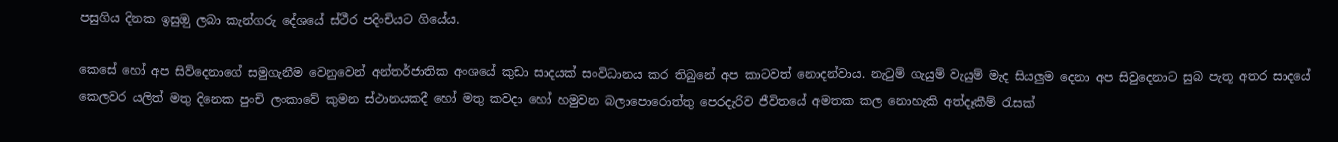පසුගිය දිනක ඉසුඔු ලබා කැන්ගරු දේශයේ ස්ථීර පදිංචියට ගියේය.

කෙසේ හෝ අප සිව්දෙනාගේ සමුගැනීම වෙනුවෙන් අන්තර්ජාතික අංශයේ කුඩා සාදයක් සංවිධානය කර තිබුනේ අප කාටවත් නොදන්වාය. නැටුම් ගැයුම් වැයුම් මැද සියලුම දෙනා අප සිවුදෙනාට සුබ පැතූ අතර සාදයේ කෙලවර යලිත් මතු දිනෙක පුංචි ලංකාවේ කුමන ස්ථානයකදී හෝ මතු කවදා හෝ හමුවන බලාපොරොත්තු පෙරදැරිව ජීවිතයේ අමතක කල නොහැකි අත්දෑකීම් රැසක්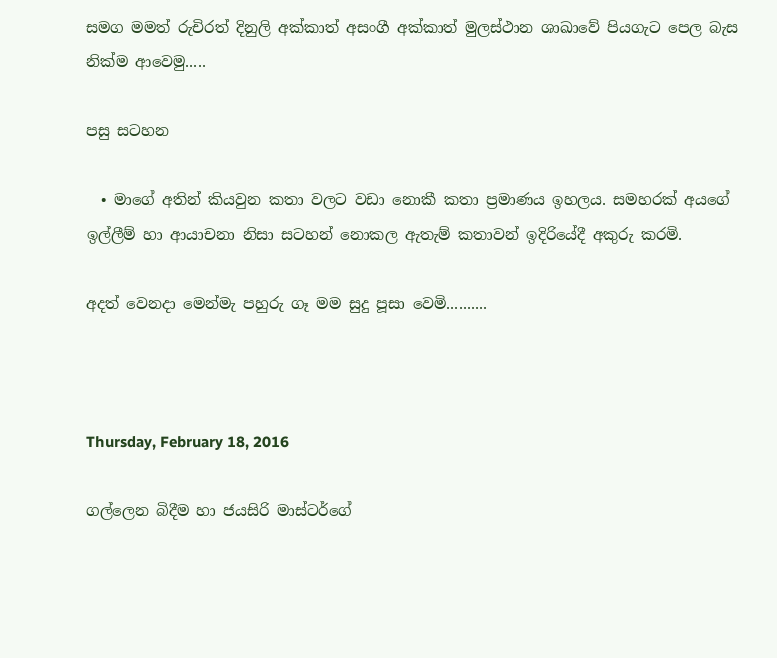සමග මමත් රුචිරත් දිනුලි අක්කාත් අසංගී අක්කාත් මුලස්ථාන ශාඛාවේ පියගැට පෙල බැස නික්ම ආවෙමු.....

පසු සටහන

  • මාගේ අතින් කියවුන කතා වලට වඩා නොකී කතා ප්‍ර‍මාණය ඉහලය. සමහරක් අයගේ ඉල්ලීම් හා ආයාචනා නිසා සටහන් නොකල ඇතැම් කතාවන් ඉදිරියේදී අකුරු කරමි.

අදත් වෙනදා මෙන්මැ පහුරු ගෑ මම සුදු පූසා වෙමි..........



Thursday, February 18, 2016

ගල්ලෙන බිදීම හා ජයසිරි මාස්ටර්ගේ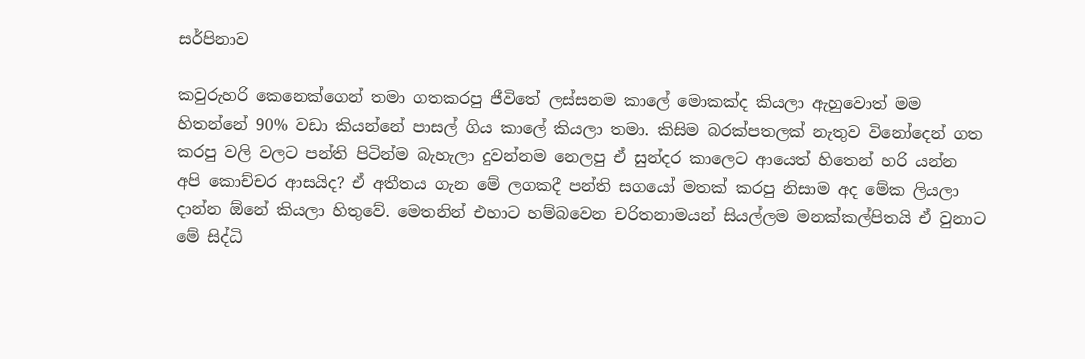සර්පිනාව

කවුරුහරි කෙනෙක්ගෙන් තමා ගතකරපු ජීවිතේ ලස්සනම කාලේ මොකක්ද කියලා ඇහුවොත් මම හිතන්නේ 90% වඩා කියන්නේ පාසල් ගිය කාලේ කියලා තමා. කිසිම බරක්පතලක් නැතුව විනෝදෙන් ගත කරපු වලි වලට පන්ති පිටින්ම බැහැලා දුවන්නම නෙලපු ඒ සුන්දර කාලෙට ආයෙත් හිතෙන් හරි යන්න අපි කොච්චර ආසයිද? ඒ අතීතය ගැන මේ ලගකදී පන්ති සගයෝ මතක් කරපු නිසාම අද මේක ලියලා දාන්න ඕනේ කියලා හිතුවේ. මෙතනින් එහාට හම්බවෙන චරිතනාමයන් සියල්ලම මනක්කල්පිතයි ඒ වුනාට මේ සිද්ධි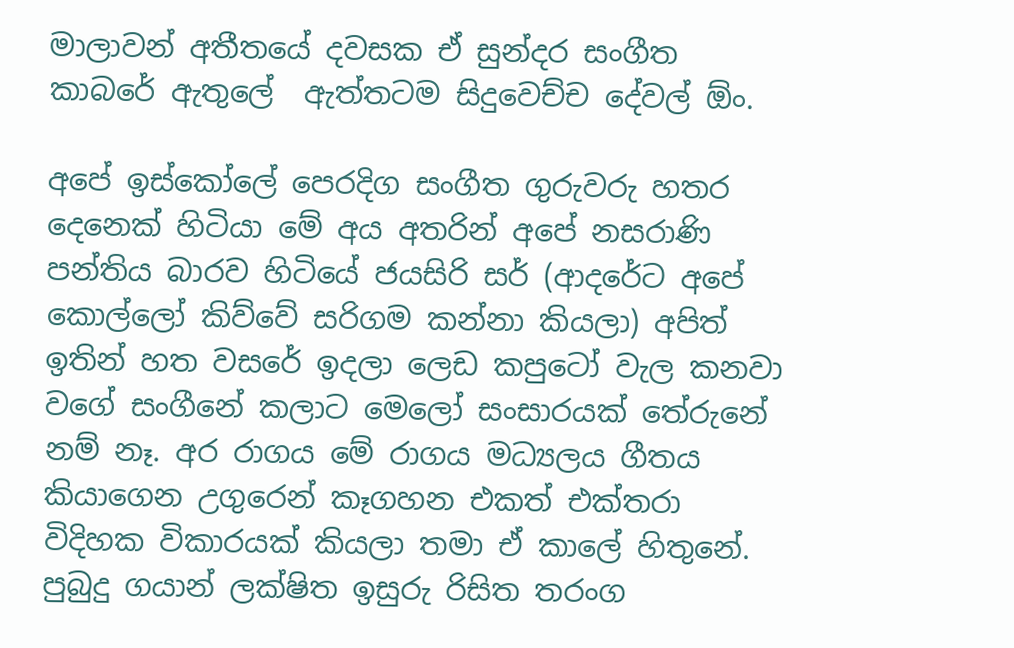මාලාවන් අතීතයේ දවසක ඒ සුන්දර සංගීත කාබරේ ඇතුලේ  ඇත්තටම සිදුවෙච්ච දේවල් ඕං.

අපේ ඉස්කෝලේ පෙරදිග සංගීත ගුරුවරු හතර දෙනෙක් හිටියා මේ අය අතරින් අපේ නසරාණි පන්තිය බාරව හිටියේ ජයසිරි සර් (ආදරේට අපේ කොල්ලෝ කිව්වේ සරිගම කන්නා කියලා) අපිත් ඉතින් හත වසරේ ඉදලා ලෙඩ කපුටෝ වැල කනවා වගේ සංගීනේ කලාට මෙලෝ සංසාරයක් තේරුනේ නම් නෑ. අර රාගය මේ රාගය මධ්‍යලය ගීතය කියාගෙන උගුරෙන් කෑගහන එකත් එක්තරා විදිහක විකාරයක් කියලා තමා ඒ කාලේ හිතුනේ. පුබුදු ගයාන් ලක්ෂිත ඉසුරු රිසිත තරංග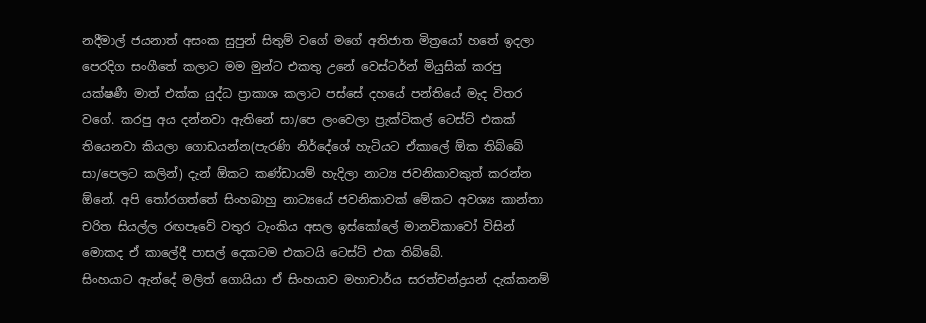නදීමාල් ජයනාත් අසංක සුපුන් සිතුම් වගේ මගේ අතිජාත මිත්‍රයෝ හතේ ඉදලා පෙරදිග සංගීතේ කලාට මම මුන්ට එකතු උනේ වෙස්ටර්න් මියුසික් කරපු යක්ෂණී මාත් එක්ක යුද්ධ ප්‍ර‍ාකාශ කලාට පස්සේ දහයේ පන්තියේ මැද විතර වගේ. කරපු අය දන්නවා ඇතිනේ සා/පෙ ලංවෙලා ප්‍රැක්ටිකල් ටෙස්ට් එකක් තියෙනවා කියලා ගොඩයන්න(පැරණි නිර්දේශේ හැටියට ඒකාලේ ඕක තිබ්බේ සා/පෙලට කලින්) දැන් ඕකට කණ්ඩායම් හැදිලා නාට්‍ය ජවනිකාවකුත් කරන්න ඕනේ. අපි තෝරගත්තේ සිංහබාහු නාට්‍යයේ ජවනිකාවක් මේකට අවශ්‍ය කාන්තා චරිත සියල්ල රඟපෑවේ වතුර ටැංකිය අසල ඉස්කෝලේ මානවිකාවෝ විසින් මොකද ඒ කාලේදී පාසල් දෙකටම එකටයි ටෙස්ට් එක තිබ්බේ.
සිංහයාට ඇන්දේ මලිත් ගොයියා ඒ සිංහයාව මහාචාර්ය සරත්චන්ද්‍ර‍යන් දැක්කනම්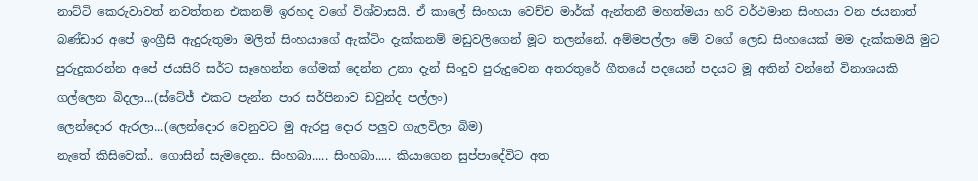නාට්ටි කෙරුවාවත් නවත්තන එකනම් ඉරහද වගේ විශ්වාසයි. ඒ කාලේ සිංහයා වෙච්ච මාර්ක් ඇන්තනී මහත්මයා හරි වර්ථමාන සිංහයා වන ජයනාත් බණ්ඩාර අපේ ඉංග්‍රීසි ඇදුරුතුමා මලිත් සිංහයාගේ ඇක්ටිං දැක්කනම් මඩුවලිගෙන් මූට තලන්නේ. අම්මපල්ලා මේ වගේ ලෙඩ සිංහයෙක් මම දැක්කමයි මුට පුරුදුකරන්න අපේ ජයසිරි සර්ට සෑහෙන්න ගේමක් දෙන්න උනා දැන් සිංදුව පුරුදුවෙන අතරතුරේ ගීතයේ පදයෙන් පදයට මූ අතින් වන්නේ විනාශයකි
ගල්ලෙන බිදලා...(ස්ටේජ් එකට පැන්න පාර සර්පිනාව ඩවුන්ද පල්ලං)
ලෙන්දොර ඇරලා...(ලෙන්දොර වෙනුවට මු ඇරපු දොර පලුව ගැලවිලා බිම)
නැතේ කිසිවෙක්.. ගොසින් සැමදෙන.. සිංහබා..... සිංහබා..... කියාගෙන සුප්පාදේවිට අත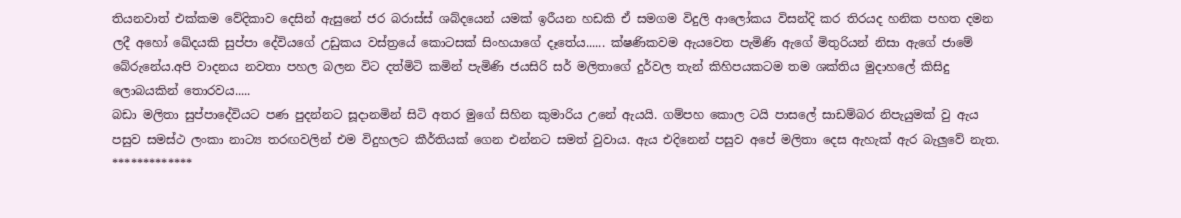තියනවාත් එක්කම වේදිකාව දෙසින් ඇසුනේ ජර බරාස්ස් ශබ්දයෙන් යමක් ඉරීයන හඩකි ඒ සමගම විදුලි ආලෝකය විසන්දි කර තිරයද හනික පහත දමන ලදී අහෝ ඛේදයකි සුප්පා දේවියගේ උඩුකය වස්ත්‍රයේ කොටසක් සිංහයාගේ දෑතේය...... ක්ෂණිකවම ඇයවෙත පැමිණි ඇගේ මිතුරියන් නිසා ඇගේ ජාමේ බේරුනේය.අපි වාදනය නවතා පහල බලන විට දත්මිටි කමින් පැමිණි ජයසිරි සර් මලිතාගේ දුර්වල තැන් කිහිපයකටම තම ශක්තිය මුදාහලේ කිසිදු ලොබයකින් තොරවය.....
බඩා මලිතා සුප්පාදේවියට පණ පුදන්නට සූදානමින් සිටි අතර මුගේ සිහින කුමාරිය උනේ ඇයයි. ගම්පහ කොල ටයි පාසලේ සාඩම්බර නිපැයුමක් වු ඇය පසුව සමස්ථ ලංකා නාට්‍ය තරඟවලින් එම විදුහලට කීර්තියක් ගෙන එන්නට සමත් වුවාය. ඇය එදිනෙන් පසුව අපේ මලිතා දෙස ඇහැක් ඇර බැලුවේ නැත.
*************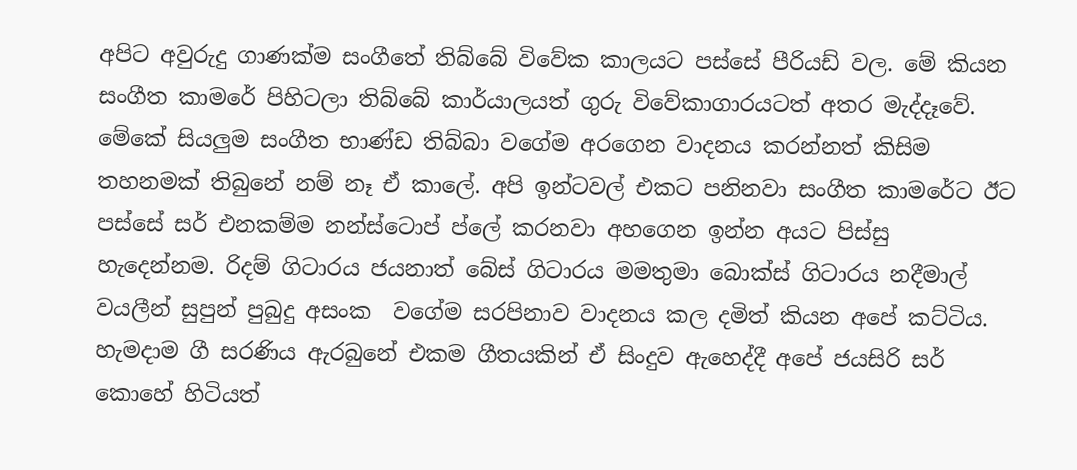අපිට අවුරුදු ගාණක්ම සංගීතේ තිබ්බේ විවේක කාලයට පස්සේ පීරියඩ් වල. මේ කියන සංගීත කාමරේ පිහිටලා තිබ්බේ කාර්යාලයත් ගුරු විවේකාගාරයටත් අතර මැද්දෑවේ. මේකේ සියලුම සංගීත භාණ්ඩ තිබ්බා වගේම අරගෙන වාදනය කරන්නත් කිසිම තහනමක් තිබුනේ නම් නෑ ඒ කාලේ. අපි ඉන්ටවල් එකට පනිනවා සංගීත කාමරේට ඊට පස්සේ සර් එනකම්ම නන්ස්ටොප් ප්ලේ කරනවා අහගෙන ඉන්න අයට පිස්සු හැදෙන්නම. රිදම් ගිටාරය ජයනාත් බේස් ගිටාරය මමතුමා බොක්ස් ගිටාරය නදීමාල් වයලීන් සුපුන් පුබුදු අසංක  වගේම සරපිනාව වාදනය කල දමිත් කියන අපේ කට්ටිය. හැමදාම ගී සරණිය ඇරබුනේ එකම ගීතයකින් ඒ සිංදුව ඇහෙද්දී අපේ ජයසිරි සර් කොහේ හිටියත්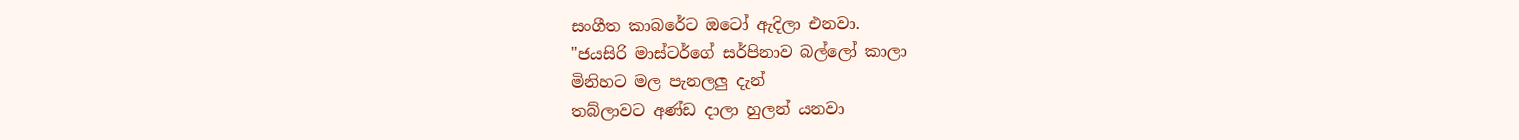සංගීත කාබරේට ඔටෝ ඇදිලා එනවා.
"ජයසිරි මාස්ටර්ගේ සර්පිනාව බල්ලෝ කාලා
මිනිහට මල පැනලලු දැන්
තබ්ලාවට අණ්ඩ දාලා හුලන් යනවා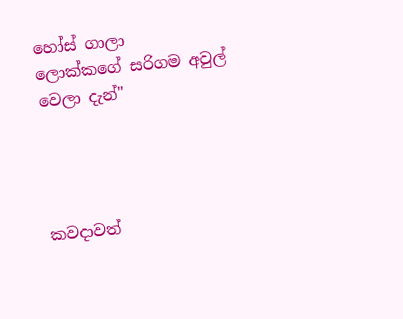හෝස් ගාලා
ලොක්කගේ සරිගම අවුල් වෙලා දැන්"




කවදාවත්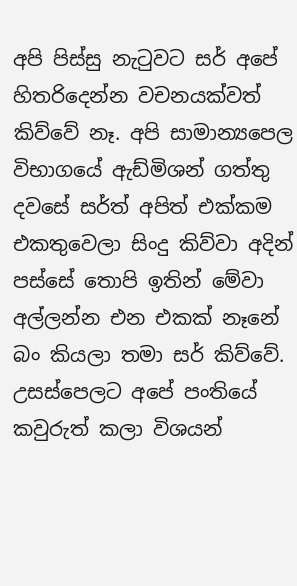අපි පිස්සු නැටුවට සර් අපේ හිතරිදෙන්න වචනයක්වත් කිව්වේ නෑ. අපි සාමාන්‍යපෙල විභාගයේ ඇඩ්මිශන් ගත්තු දවසේ සර්ත් අපිත් එක්කම එකතුවෙලා සිංදු කිව්වා අදින් පස්සේ තොපි ඉතින් මේවා අල්ලන්න එන එකක් නෑනේ බං කියලා තමා සර් කිව්වේ. උසස්පෙලට අපේ පංතියේ කවුරුත් කලා විශයන්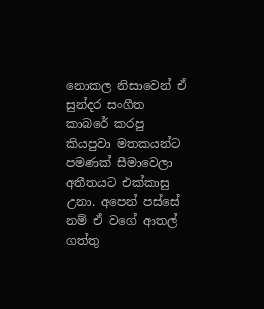නොකල නිසාවෙන් ඒ සුන්දර සංගීත කාබරේ කරපු කියපුවා මතකයන්ට පමණක් සීමාවෙලා අතීතයට එක්කාසු උනා. අපෙන් පස්සේ නම් ඒ වගේ ආතල් ගත්තු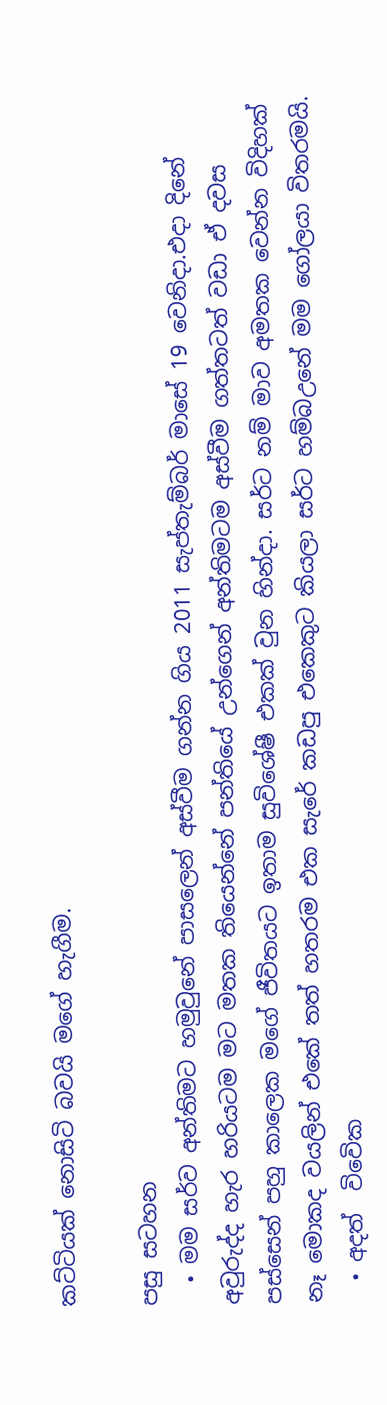කට්ටියක් නොසිටි බවයි මගේ හැගීම.

පසු සටහන
  • මම සර්ව අන්තිමට හමුවුනේ පාසලෙන් අස්වීම ගන්න ගිය 2011 සැප්තැම්බර් මාසේ 19 වෙනිදා.එදා දිනේ අවුරුද්ද හැර හරියටම මට මතක තියෙන්නේ පන්තියේ උන්ගෙන් අන්තිමටම අස්වීම ගත්තටත් වඩා ඒ දවස පස්සෙන් පහු කාලෙක මගේ ජීවිතයට ඉතාම සුවිශේෂී එකක් වුන හින්දා. සර්ට නම් මාව අමතක වෙන්න විදිහක් නෑ මොකද වයලින් එකේ තත් හතරම එක සැරේ කඩපු එකෙකුට කියලා සර්ට හම්බඋනේ මම ගෝලයා විතරමයි.
  • අදත්  විවෙික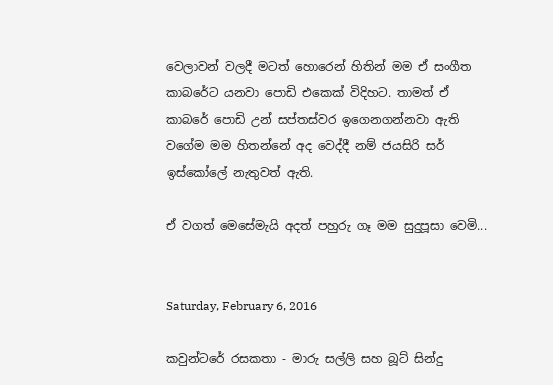වෙලාවන් වලදී මටත් හොරෙන් හිතින් මම ඒ සංගීත කාබරේට යනවා පොඩි එකෙක් විදිහට. තාමත් ඒ කාබරේ පොඩි උන් සප්තස්වර ඉගෙනගන්නවා ඇති වගේම මම හිතන්නේ අද වෙද්දී නම් ජයසිරි සර් ඉස්කෝලේ නැතුවත් ඇති.

ඒ වගත් මෙසේමැයි අදත් පහුරු ගෑ මම සුදුපූසා වෙමි...


Saturday, February 6, 2016

කවුන්ටරේ රසකතා - මාරු සල්ලි සහ බූට් සින්දු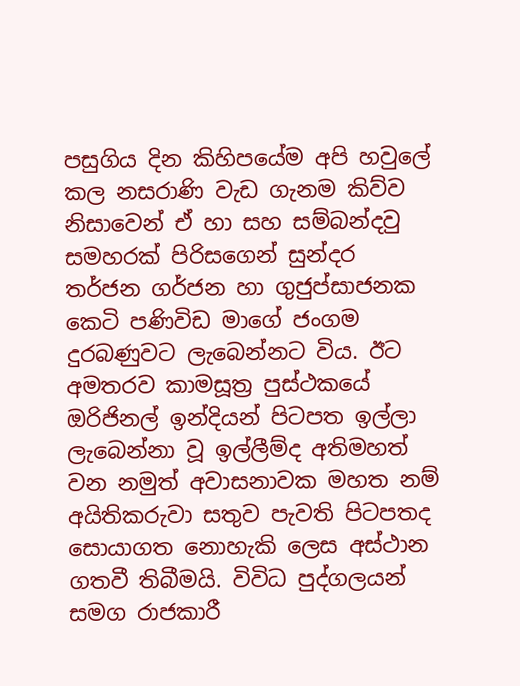පසුගිය දින කිහිපයේම අපි හවුලේ කල නසරාණි වැඩ ගැනම කිව්ව නිසාවෙන් ඒ හා සහ සම්බන්දවු සමහරක් පිරිසගෙන් සුන්දර තර්ජන ගර්ජන හා ගුජුප්සාජනක කෙටි පණිවිඩ මාගේ ජංගම දුරබණුවට ලැබෙන්නට විය. ඊට අමතරව කාමසූත්‍ර‍ පුස්ථකයේ ඔරිජිනල් ඉන්දියන් පිටපත ඉල්ලා ලැබෙන්නා වූ ඉල්ලීම්ද අතිමහත් වන නමුත් අවාසනාවක මහත නම් අයිතිකරුවා සතුව පැවති පිටපතද සොයාගත නොහැකි ලෙස අස්ථාන ගතවී තිබීමයි. විවිධ පුද්ගලයන් සමග රාජකාරී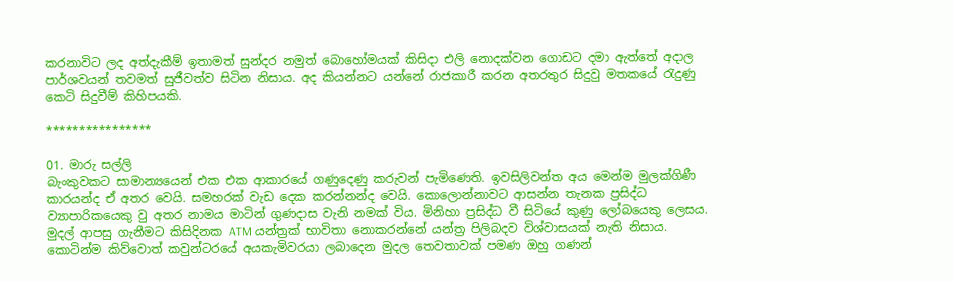කරනාවිට ලද අත්දැකීම් ඉතාමත් සුන්දර නමුත් බොහෝමයක් කිසිදා එලි නොදක්වන ගොඩට දමා ඇත්තේ අදාල පාර්ශවයන් තවමත් සුජීවත්ව සිටින නිසාය. අද කියන්නට යන්නේ රාජකාරී කරන අතරතුර සිදුවු මතකයේ රැදුණු කෙටි සිදුවීම් කිහිපයකි.

****************

01. මාරු සල්ලි
බැංකුවකට සාමාන්‍යයෙන් එක එක ආකාරයේ ගණුදෙණු කරුවන් පැමිණෙති. ඉවසිලිවන්ත අය මෙන්ම මුලක්ගිණී කාරයන්ද ඒ අතර වෙයි. සමහරක් වැඩ දෙක කරන්නන්ද වෙයි. කොලොන්නාවට ආසන්න තැනක ප්‍රසිද්ධ ව්‍යාපාරිකයෙකු වු අතර නාමය මාටින් ගුණදාස වැනි නමක් විය. මිනිහා ප්‍ර‍සිද්ධ වී සිටියේ කුණු ලෝබයෙකු ලෙසය. මුදල් ආපසු ගැනීමට කිසිදිනක ATM යන්ත්‍ර‍ක් භාවිතා නොකරන්නේ යන්ත්‍ර‍ පිලිබදව විශ්වාසයක් නැති නිසාය. කොටින්ම කිව්වොත් කවුන්ටරයේ අයකැමිවරයා ලබාදෙන මුදල තෙවතාවක් පමණ ඔහු ගණන්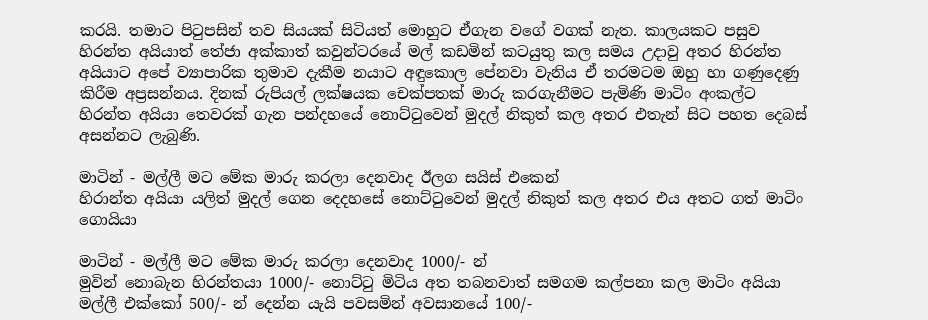කරයි. තමාට පිටුපසින් තව සියයක් සිටියත් මොහුට ඒගැන වගේ වගක් නැත. කාලයකට පසුව හිරන්ත අයියාත් තේජා අක්කාත් කවුන්ටරයේ මල් කඩමින් කටයුතු කල සමය උදාවු අතර හිරන්ත අයියාට අපේ ව්‍යාපාරික තුමාව දැකීම නයාට අඳුකොල පේනවා වැනිය ඒ තරමටම ඔහු හා ගණුදෙණු කිරීම අප්‍ර‍සන්නය. දිනක් රුපියල් ලක්ෂයක චෙක්පතක් මාරු කරගැනීමට පැමිණි මාටිං අංකල්ට හිරන්ත අයියා තෙවරක් ගැන පන්දහයේ නොට්ටුවෙන් මුදල් නිකුත් කල අතර එතැන් සිට පහත දෙබස් අසන්නට ලැබුණි.

මාටින් - මල්ලී මට මේක මාරු කරලා දෙනවාද ඊලග සයිස් එකෙන්
හිරාන්ත අයියා යලිත් මුදල් ගෙන දෙදහසේ නොට්ටුවෙන් මුදල් නිකුත් කල අතර එය අතට ගත් මාටිං ගොයියා

මාටින් - මල්ලී මට මේක මාරු කරලා දෙනවාද 1000/- න්
මුවින් නොබැන හිරන්තයා 1000/- නොට්ටු මිටිය අත තබනවාත් සමගම කල්පනා කල මාටිං අයියා මල්ලී එක්කෝ 500/- න් දෙන්න යැයි පවසමින් අවසානයේ 100/-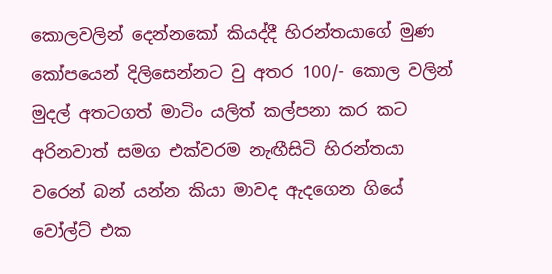කොලවලින් දෙන්නකෝ කියද්දී හිරන්තයාගේ මුණ කෝපයෙන් දිලිසෙන්නට වු අතර 100/- කොල වලින් මුදල් අතටගත් මාටිං යලිත් කල්පනා කර කට අරිනවාත් සමග එක්වරම නැඟීසිටි හිරන්තයා වරෙන් බන් යන්න කියා මාවද ඇදගෙන ගියේ වෝල්ට් එක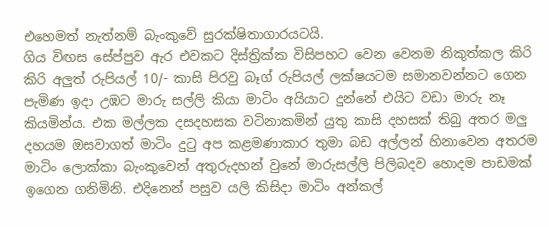එහෙමත් නැත්නම් බැංකුවේ සුරක්ෂිතාගාරයටයි.
ගිය විඟස සේප්පුව ඇර එවකට දිස්ත්‍රික්ක විසිපහට වෙන වෙනම නිකුත්කල කිරි කිරි අලුත් රුපියල් 10/- කාසි පිරවු බෑග් රුපියල් ලක්ෂයටම සමානවන්නට ගෙන පැමිණ ඉදා උඹට මාරු සල්ලි කියා මාටිං අයියාට දුන්නේ එයිට වඩා මාරු නෑ කියමින්ය. එක මල්ලක දසදහසක වටිනාකමින් යුතු කාසි දහසක් තිබු අතර මලු දහයම ඔසවාගත් මාටිං දුටු අප කළමණාකාර තුමා බඩ අල්ලන් හිනාවෙන අතරම මාටිං ලොක්කා බැංකුවෙන් අතුරුදහන් වුනේ මාරුසල්ලි පිලිබදව හොදම පාඩමක් ඉගෙන ගනිමිනි. එදිනෙන් පසුව යලි කිසිදා මාටිං අන්කල්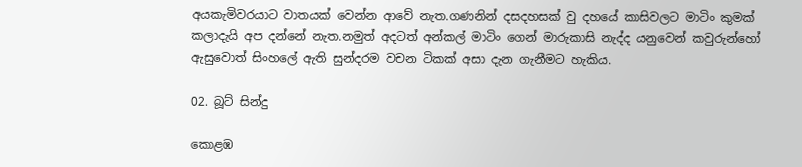අයකැමිවරයාට වාතයක් වෙන්න ආවේ නැත.ගණනින් දසදහසක් වු දහයේ කාසිවලට මාටිං කුමක් කලාදැයි අප දන්නේ නැත.නමුත් අදටත් අන්කල් මාටිං ගෙන් මාරුකාසි නැද්ද යනුවෙන් කවුරුන්හෝ ඇසුවොත් සිංහලේ ඇති සුන්දරම වචන ටිකක් අසා දැන ගැනීමට හැකිය.

02. බූට් සින්දු

කොළඹ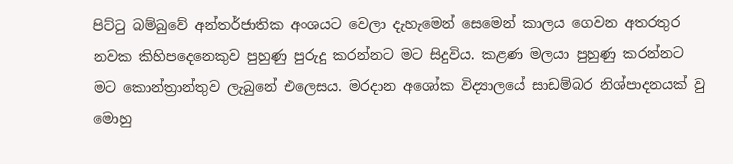පිට්ටු බම්බුවේ අන්තර්ජාතික අංශයට වෙලා දැහැමෙන් සෙමෙන් කාලය ගෙවන අතරතුර නවක කිහිපදෙනෙකුව පුහුණු පුරුදු කරන්නට මට සිදුවිය. කළණ මලයා පුහුණු කරන්නට මට කොන්ත්‍රාන්තුව ලැබුනේ එලෙසය. මරදාන අශෝක විද්‍යාලයේ සාඩම්බර නිශ්පාදනයක් වු මොහු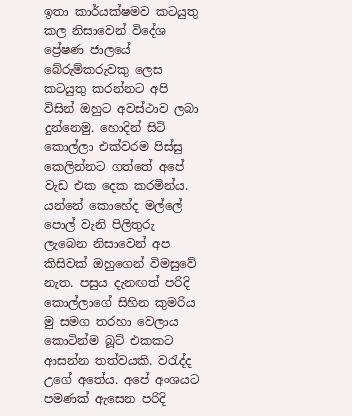ඉතා කාර්යක්ෂමව කටයුතු කල නිසාවෙන් විදේශ ප්‍රේෂණ ජාලයේ බේරුම්කරුවකු ලෙස කටයුතු කරන්නට අපි විසින් ඔහුට අවස්ථාව ලබා දුන්නෙමු. හොදින් සිටි කොල්ලා එක්වරම පිස්සු කෙලින්නට ගත්තේ අපේ වැඩ එක දෙක කරමින්ය. යන්නේ කොහේද මල්ලේ පොල් වැනි පිලිතුරු ලැබෙන නිසාවෙන් අප කිසිවක් ඔහුගෙන් විමසුවේ නැත. පසුය දැනඟත් පරිදි කොල්ලාගේ සිහින කුමරිය මු සමග තරහා වෙලාය කොටින්ම බූට් එකකට ආසන්න තත්වයකි. වරැද්ද උගේ අතේය. අපේ අංශයට පමණක් ඇසෙන පරිදි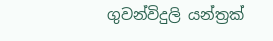ගුවන්විදුලි යන්ත්‍ර‍ක්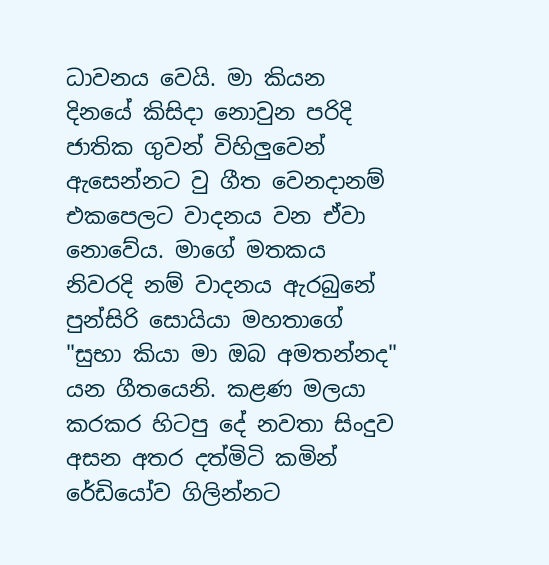ධාවනය වෙයි. මා කියන දිනයේ කිසිදා නොවුන පරිදි ජාතික ගුවන් විහිලුවෙන් ඇසෙන්නට වු ගීත වෙනදානම් එකපෙලට වාදනය වන ඒවා නොවේය. මාගේ මතකය නිවරදි නම් වාදනය ඇරබුනේ පුන්සිරි සොයියා මහතාගේ "සුභා කියා මා ඔබ අමතන්නද" යන ගීතයෙනි. කළණ මලයා කරකර හිටපු දේ නවතා සිංදුව අසන අතර දත්මිටි කමින් රේඩියෝව ගිලින්නට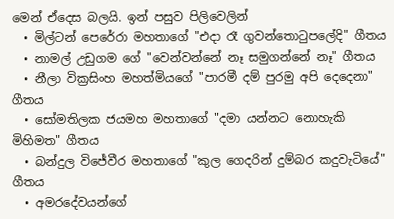මෙන් ඒදෙස බලයි. ඉන් පසුව පිලිවෙලින්
  • මිල්ටන් පෙරේරා මහතාගේ "එදා රෑ ගුවන්තොටුපලේදි" ගීතය
  • නාමල් උඩුගම ගේ "වෙන්වන්නේ නෑ සමුගන්නේ නෑ" ගීතය
  • නීලා වික්‍ර‍සිංහ මහත්මියගේ "පාරමී දම් පුරමු අපි දෙදෙනා" ගීතය
  • සෝමතිලක ජයමහ මහතාගේ "දමා යන්නට නොහැකි මිහිමත" ගීතය
  • බන්දුල විජේවීර මහතාගේ "කුල ගෙදරින් දුම්බර කදුවැටියේ" ගීතය
  • අමරදේවයන්ගේ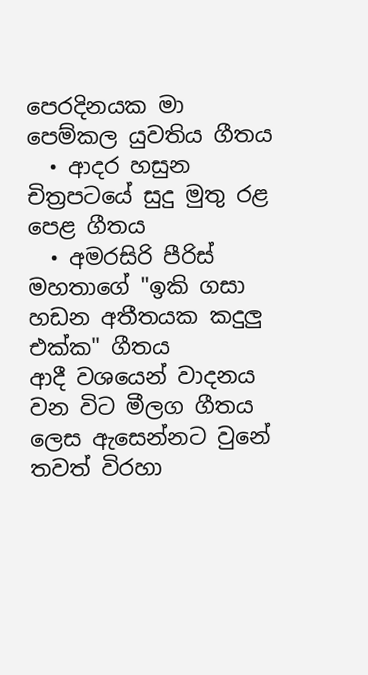පෙරදිනයක මා පෙම්කල යුවතිය ගීතය
  • ආදර හසුන චිත්‍ර‍පටයේ සුදු මුතු රළ පෙළ ගීතය
  • අමරසිරි පීරිස් මහතාගේ "ඉකි ගසා හඩන අතීතයක කදුලු එක්ක" ගීතය
ආදී වශයෙන් වාදනය වන විට මීලග ගීතය ලෙස ඇසෙන්නට වුනේ තවත් විරහා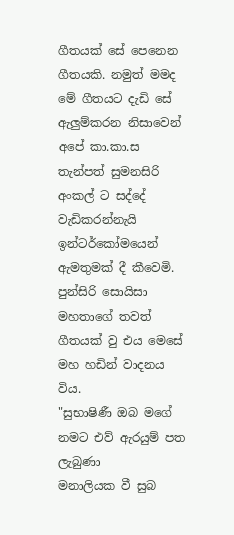ගීතයක් සේ පෙනෙන ගීතයකි. නමුත් මමද මේ ගීතයට දැඩි සේ ඇලුම්කරන නිසාවෙන් අපේ කා.කා.ස තැන්පත් සුමනසිරි අංකල් ට සද්දේ වැඩිකරන්නැයි ඉන්ටර්කෝමයෙන් ඇමතුමක් දී කීවෙමි. පුන්සිරි සොයිසා මහතාගේ තවත් ගීතයක් වු එය මෙසේ මහ හඩින් වාදනය විය.
"සුභාෂිණී ඔබ මගේ නමට එව් ඇරයුම් පත ලැබුණා
මනාලියක වී සුබ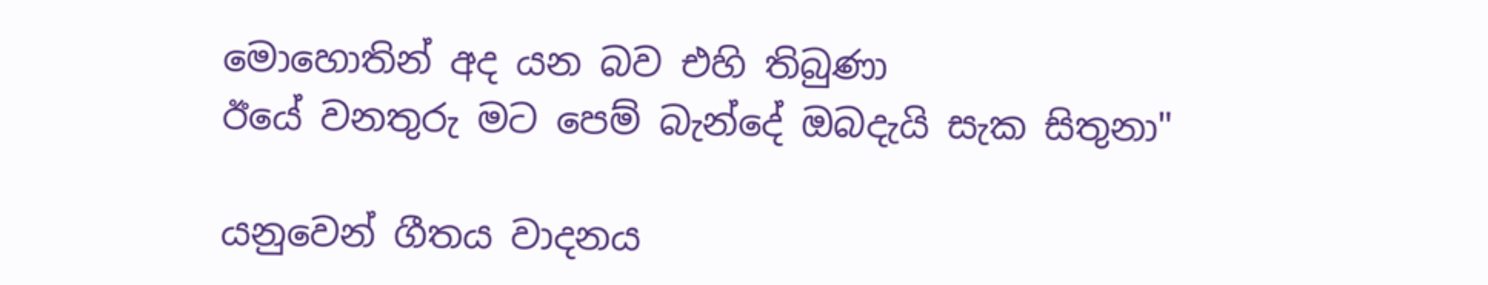මොහොතින් අද යන බව එහි තිබුණා
ඊයේ වනතුරු මට පෙම් බැන්දේ ඔබදැයි සැක සිතුනා"

යනුවෙන් ගීතය වාදනය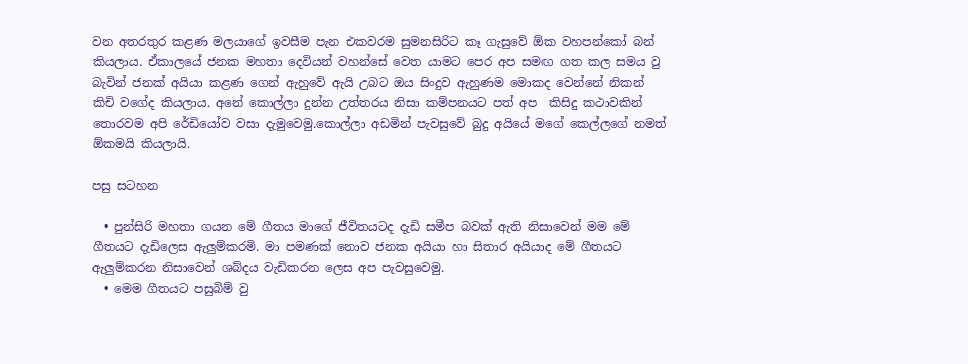වන අතරතුර කළණ මලයාගේ ඉවසීම පැන එකවරම සුමනසිරිට කෑ ගැසුවේ ඕක වහපන්කෝ බන් කියලාය. ඒකාලයේ ජනක මහතා දෙවියන් වහන්සේ වෙත යාමට පෙර අප සමඟ ගත කල සමය වු බැවින් ජනක් අයියා කළණ ගෙන් ඇහුවේ ඇයි උබට ඔය සිංදුව ඇහුණම මොකද වෙන්නේ නිකන් කිචි වගේද කියලාය. අනේ කොල්ලා දුන්න උත්තරය නිසා කම්පනයට පත් අප  කිසිදු කථාවකින් තොරවම අපි රේඩියෝව වසා දැමුවෙමු.කොල්ලා අඩමින් පැවසුවේ බුදු අයියේ මගේ කෙල්ලගේ නමත් ඕකමයි කියලායි.

පසු සටහන

  • පුන්සිරි මහතා ගයන මේ ගීතය මාගේ ජීවිතයටද දැඩි සමීප බවක් ඇති නිසාවෙන් මම මේ ගීතයට දැඩිලෙස ඇලුම්කරමි. මා පමණක් නොව ජනක අයියා හා සිතාර අයියාද මේ ගීතයට ඇලුම්කරන නිසාවෙන් ශබ්දය වැඩිකරන ලෙස අප පැවසුවෙමු.
  • මෙම ගීතයට පසුබිම් වු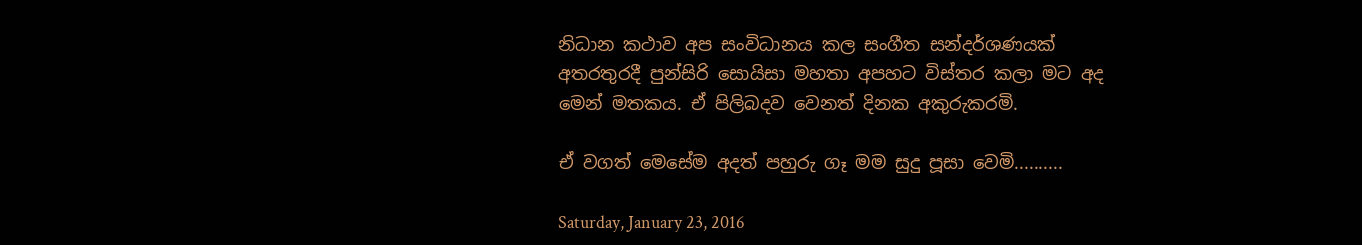නිධාන කථාව අප සංවිධානය කල සංගීත සන්දර්ශණයක් අතරතුරදී පුන්සිරි සොයිසා මහතා අපහට විස්තර කලා මට අද මෙන් මතකය. ඒ පිලිබදව වෙනත් දිනක අකුරුකරමි.

ඒ වගත් මෙසේම අදත් පහුරු ගෑ මම සුදු පූසා වෙමි..........

Saturday, January 23, 2016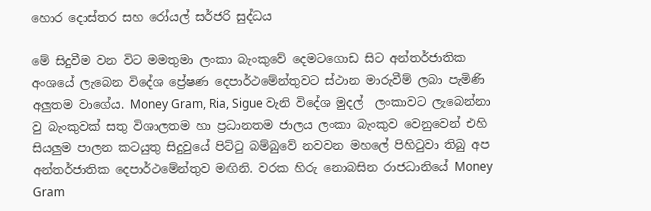හොර දොස්තර සහ රෝයල් සර්ජරි සුද්ධය

මේ සිදුවීම වන විට මමතුමා ලංකා බැංකුවේ දෙමටගොඩ සිට අන්තර්ජාතික අංශයේ ලැබෙන විදේශ ප්‍රේෂණ දෙපාර්ථමේන්තුවට ස්ථාන මාරුවීම් ලබා පැමිණි අලුතම වාගේය. Money Gram, Ria, Sigue වැනි විදේශ මුදල්  ලංකාවට ලැබෙන්නා වු බැංකුවක් සතු විශාලතම හා ප්‍රධානතම ජාලය ලංකා බැංකුව වෙනුවෙන් එහි සියලුම පාලන කටයුතු සිදුවුයේ පිට්ටු බම්බුවේ නවවන මහලේ පිහිටුවා තිබු අප අන්තර්ජාතික දෙපාර්ථමේන්තුව මඟිනි. වරක හිරු නොබසින රාජධානියේ Money Gram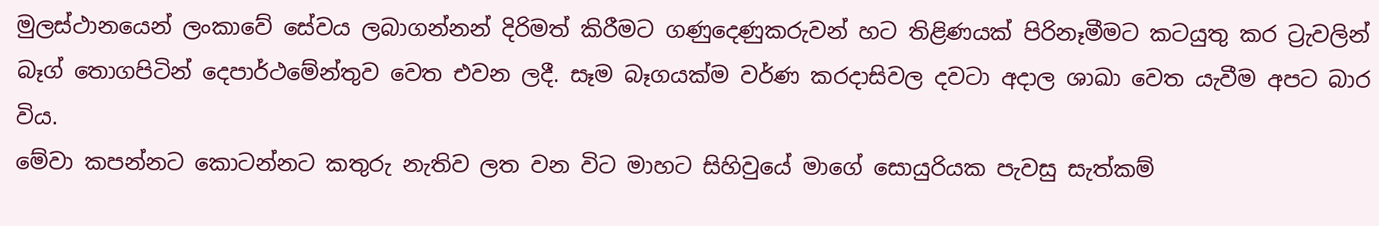මුලස්ථානයෙන් ලංකාවේ සේවය ලබාගන්නන් දිරිමත් කිරීමට ගණුදෙණුකරුවන් හට තිළිණයක් පිරිනෑමීමට කටයුතු කර ට්‍රැවලින් බෑග් තොගපිටින් දෙපාර්ථමේන්තුව වෙත එවන ලදී. සෑම බෑගයක්ම වර්ණ කරදාසිවල දවටා අදාල ශාඛා වෙත යැවීම අපට බාර විය.
මේවා කපන්නට කොටන්නට කතුරු නැතිව ලත වන විට මාහට සිහිවුයේ මාගේ සොයුරියක පැවසු සැත්කම්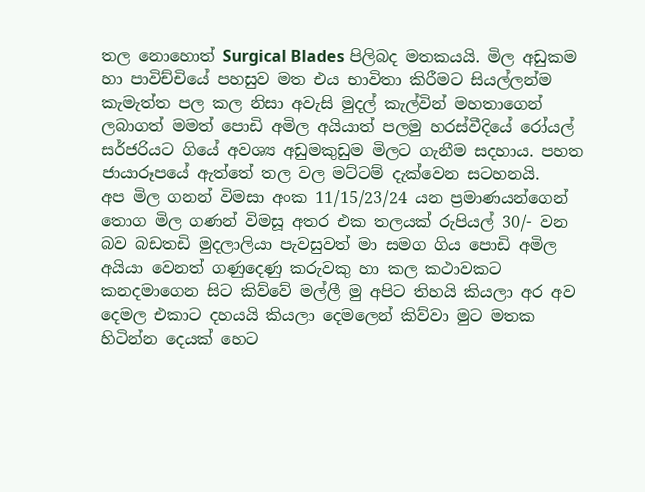තල නොහොත් Surgical Blades පිලිබද මතකයයි. මිල අඩුකම හා පාවිච්චියේ පහසුව මත එය භාවිතා කිරීමට සියල්ලන්ම කැමැත්ත පල කල නිසා අවැසි මුදල් කැල්වින් මහතාගෙන් ලබාගත් මමත් පොඩි අමිල අයියාත් පලමු හරස්වීදියේ රෝයල් සර්ජරියට ගියේ අවශ්‍ය අඩුමකුඩුම මිලට ගැනීම සදහාය. පහත ජායාරූපයේ ඇත්තේ තල වල මට්ටම් දැක්වෙන සටහනයි.
අප මිල ගනන් විමසා අංක 11/15/23/24 යන ප්‍රමාණයන්ගෙන් තොග මිල ගණන් විමසූ අතර එක තලයක් රුපියල් 30/- වන බව බඩතඩි මුදලාලියා පැවසුවත් මා සමග ගිය පොඩි අමිල අයියා වෙනත් ගණුදෙණු කරුවකු හා කල කථාවකට කනදමාගෙන සිට කිව්වේ මල්ලී මු අපිට තිහයි කියලා අර අව දෙමල එකාට දහයයි කියලා දෙමලෙන් කිව්වා මුට මතක හිටින්න දෙයක් හෙට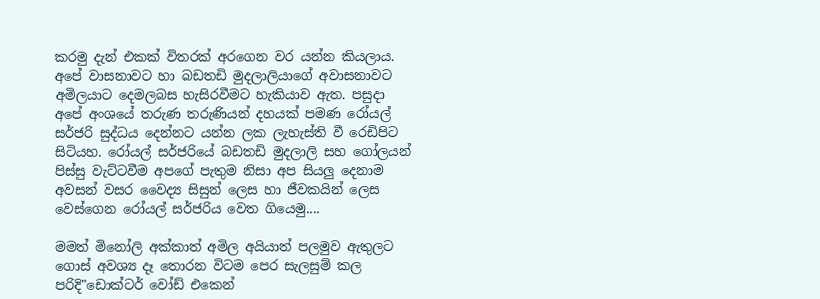කරමු දැන් එකක් විතරක් අරගෙන වර යන්න කියලාය. අපේ වාසනාවට හා බඩතඩි මුදලාලියාගේ අවාසනාවට අමිලයාට දෙමලබස හැසිරවීමට හැකියාව ඇත. පසුදා අපේ අංශයේ තරුණ තරුණියන් දහයක් පමණ රෝයල් සර්ජරි සුද්ධය දෙන්නට යන්න ලක ලැහැස්ති වී රෙඩිපිට සිටියහ. රෝයල් සර්ජරියේ බඩතඩි මුදලාලි සහ ගෝලයන් පිස්සු වැට්ටවීම අපගේ පැතුම නිසා අප සියලු දෙනාම අවසන් වසර වෛද්‍ය සිසුන් ලෙස හා ජීවකයින් ලෙස වෙස්ගෙන රෝයල් සර්ජරිය වෙත ගියෙමු....

මමත් මිනෝලි අක්කාත් අමිල අයියාත් පලමුව ඇතුලට ගොස් අවශ්‍ය දෑ තොරන විටම පෙර සැලසුම් කල පරිදි"ඩොක්ටර් වෝඩ් එකෙන්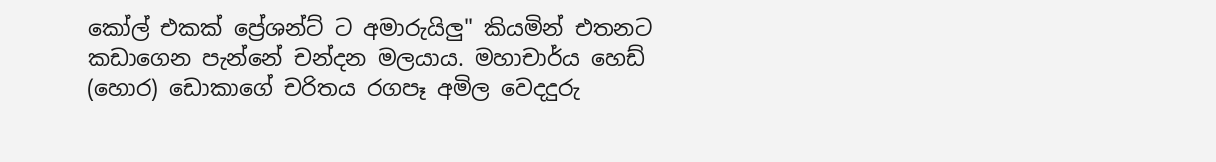කෝල් එකක් ප්‍රේශන්ට් ට අමාරුයිලු" කියමින් එතනට කඩාගෙන පැන්නේ චන්දන මලයාය. මහාචාර්ය හෙඩ් (හොර) ඩොකාගේ චරිතය රගපෑ අමිල වෙදදුරු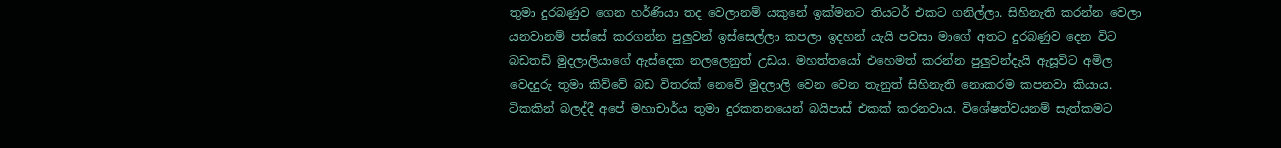තුමා දුරබණුව ගෙන හර්ණියා තද වෙලානම් යකුනේ ඉක්මනට තියටර් එකට ගනිල්ලා. සිහිනැති කරන්න වෙලා යනවානම් පස්සේ කරගන්න පුලුවන් ඉස්සෙල්ලා කපලා ඉදහන් යැයි පවසා මාගේ අතට දුරබණුව දෙන විට බඩතඩි මුදලාලියාගේ ඇස්දෙක නලලෙනුත් උඩය. මහත්තයෝ එහෙමත් කරන්න පුලුවන්දැයි ඇසූවිට අමිල වෙදදුරු තුමා කිව්වේ බඩ විතරක් නෙවේ මුදලාලි වෙන වෙන තැනුත් සිහිනැති නොකරම කපනවා කියාය.
ටිකකින් බලද්දී අපේ මහාචාර්ය තුමා දුරකතනයෙන් බයිපාස් එකක් කරනවාය. විශේෂත්වයනම් සැත්කමට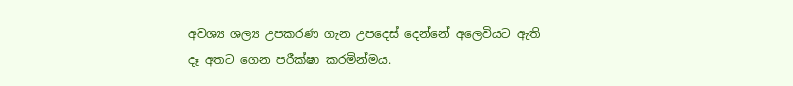අවශ්‍ය ශල්‍ය උපකරණ ගැන උපදෙස් දෙන්නේ අලෙවියට ඇති දෑ අතට ගෙන පරීක්ෂා කරමින්මය.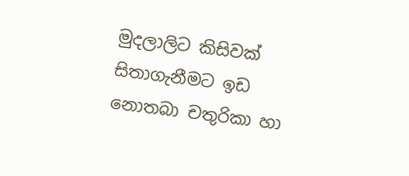මුදලාලිට කිසිවක් සිතාගැනීමට ඉඩ නොතබා චතුරිකා හා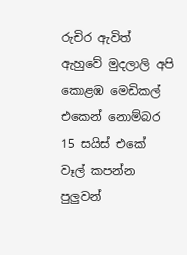රුචිර ඇවිත් ඇහුවේ මුදලාලි අපි කොළඹ මෙඩිකල් එකෙන් නොම්බර 15 සයිස් එකේ වෑල් කපන්න පුලුවන්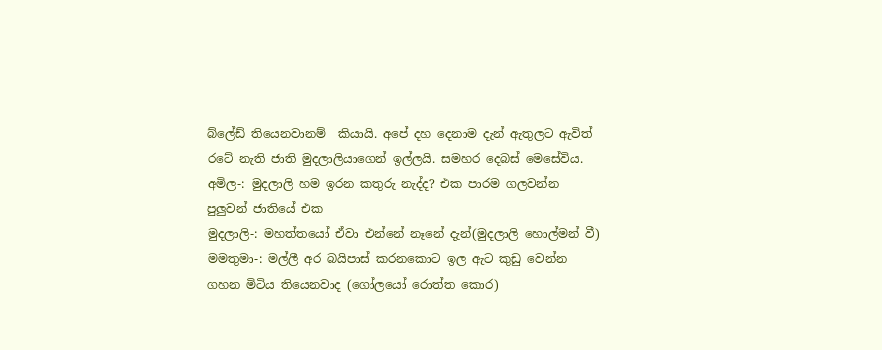බ්ලේඩ් තියෙනවානම්  කියායි. අපේ දහ දෙනාම දැන් ඇතුලට ඇවිත් රටේ නැති ජාති මුදලාලියාගෙන් ඉල්ලයි. සමහර දෙබස් මෙසේවිය.
අමිල-: මුදලාලි හම ඉරන කතුරු නැද්ද? එක පාරම ගලවන්න පුලුවන් ජාතියේ එක
මුදලාලි-: මහත්තයෝ ඒවා එන්නේ නෑනේ දැන්(මුදලාලි හොල්මන් වී)
මමතුමා-: මල්ලී අර බයිපාස් කරනකොට ඉල ඇට කුඩු වෙන්න ගහන මිටිය තියෙනවාද (ගෝලයෝ රොත්ත කොර)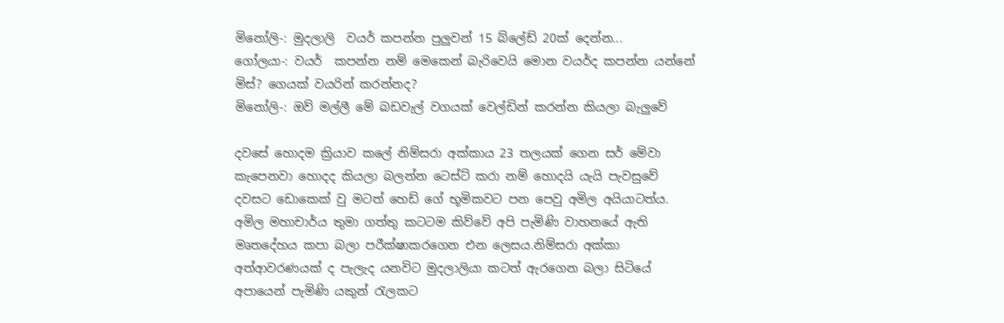මිනෝලි-: මුදලාලි  වයර් කපන්න පුලුවන් 15 බ්ලේඩ් 20ක් දෙන්න...
ගෝලයා-: වයර්  කපන්න නම් මෙකෙන් බැරිවෙයි මොන වයර්ද කපන්න යන්නේ
මිස්? ගෙයක් වයරින් කරන්නද?
මිනෝලි-: ඔව් මල්ලී මේ බඩවැල් වගයක් වෙල්ඩින් කරන්න කියලා බැලුවේ

දවසේ හොදම ක්‍රියාව කලේ නිම්සරා අක්කාය 23 තලයක් ගෙන සර් මේවා කැපෙනවා හොදද කියලා බලන්න ටෙස්ට් කරා නම් හොදයි යැයි පැවසුවේ දවසට ඩොකෙක් වු මටත් හෙඩ් ගේ භූමිකවට පන පෙවු අමිල අයියාටත්ය. අමිල මහාචාර්ය තුමා ගත්තු කටටම කිව්වේ අපි පැමිණි වාහනයේ ඇති මෘතදේහය කපා බලා පරීක්ෂාකරගෙන එන ලෙසය.නිම්සරා අක්කා අත්ආවරණයක් ද පැලැද යනවිට මුදලාලියා කටත් ඇරගෙන බලා සිටියේ අපායෙන් පැමිණි යකුන් රැලකට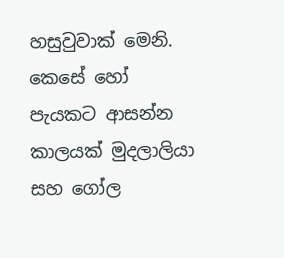හසුවුවාක් මෙනි. කෙසේ හෝ පැයකට ආසන්න කාලයක් මුදලාලියා සහ ගෝල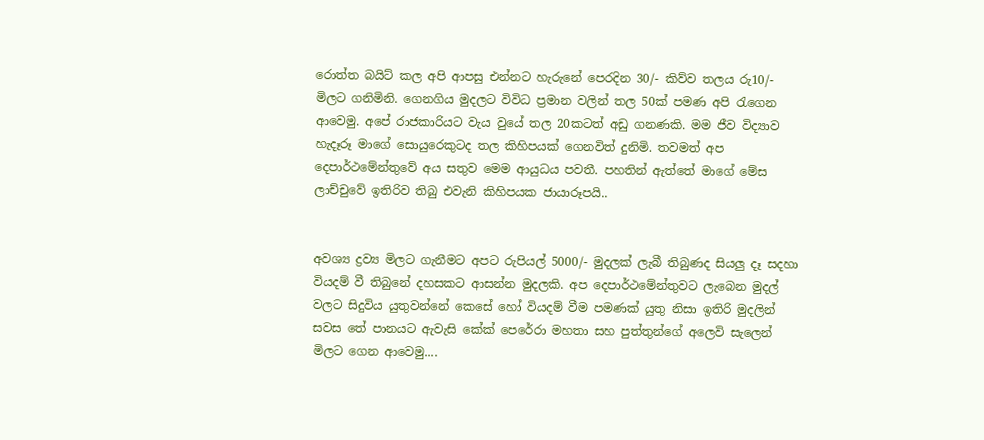රොත්ත බයිට් කල අපි ආපසු එන්නට හැරුනේ පෙරදින 30/- කිව්ව තලය රු10/- මිලට ගනිමිනි. ගෙනගිය මුදලට විවිධ ප්‍රමාන වලින් තල 50ක් පමණ අපි රැගෙන ආවෙමු. අපේ රාජකාරියට වැය වුයේ තල 20කටත් අඩු ගනණකි. මම ජීව විද්‍යාව හැදෑරූ මාගේ සොයුරෙකුටද තල කිහිපයක් ගෙනවිත් දුනිමි. තවමත් අප දෙපාර්ථමේන්තුවේ අය සතුව මෙම ආයුධය පවතී. පහතින් ඇත්තේ මාගේ මේස ලාච්චුවේ ඉතිරිව තිබු එවැනි කිහිපයක ජායාරූපයි..


අවශ්‍ය ද්‍රව්‍ය මිලට ගැනීමට අපට රුපියල් 5000/- මුදලක් ලැබී තිබුණද සියලු දෑ සදහා වියදම් වී තිබුනේ දහසකට ආසන්න මුදලකි. අප දෙපාර්ථමේන්තුවට ලැබෙන මුදල් වලට සිදුවිය යුතුවන්නේ කෙසේ හෝ වියදම් වීම පමණක් යුතු නිසා ඉතිරි මුදලින් සවස තේ පානයට ඇවැසි කේක් පෙරේරා මහතා සහ පුත්තුන්ගේ අලෙවි සැලෙන් මිලට ගෙන ආවෙමු....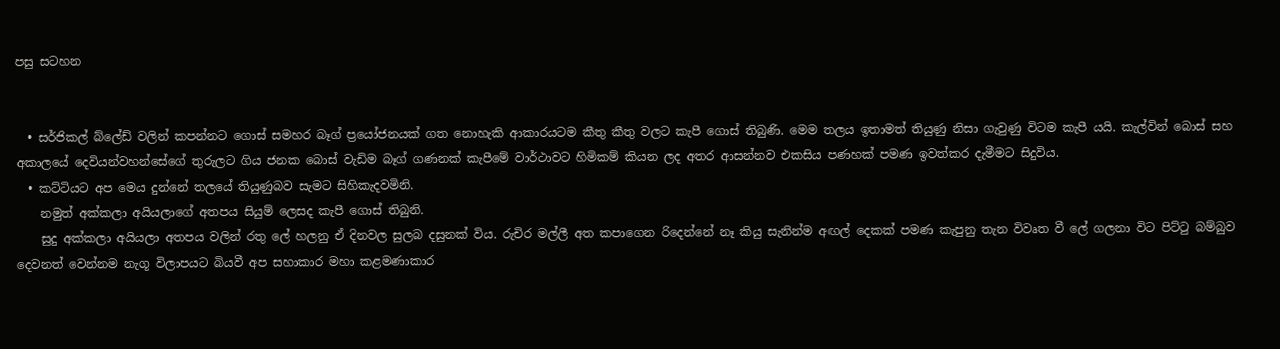පසු සටහන


  • සර්ජිකල් බ්ලේඩ් වලින් කපන්නට ගොස් සමහර බෑග් ප්‍රයෝජනයක් ගත නොහැකි ආකාරයටම කීතු කීතු වලට කැපී ගොස් තිබුණි. මෙම තලය ඉතාමත් තියුණු නිසා ගැවුණු විටම කැපී යයි. කැල්වින් බොස් සහ අකාලයේ දෙවියන්වහන්සේගේ තුරුලට ගිය ජනක බොස් වැඩිම බෑග් ගණනක් කැපීමේ වාර්ථාවට හිමිකම් කියන ලද අතර ආසන්නව එකසිය පණහක් පමණ ඉවත්කර දැමීමට සිදුවිය.
  • කට්ටියට අප මෙය දුන්නේ තලයේ තියුණුබව සැමට සිහිකැදවමිනි.
    නමුත් අක්කලා අයියලාගේ අතපය සියුම් ලෙසද කැපී ගොස් තිබුනි.
    සුදු අක්කලා අයියලා අතපය වලින් රතු ලේ හලනු ඒ දිනවල සුලබ දසුනක් විය. රුචිර මල්ලී අත කපාගෙන රිදෙන්නේ නෑ කියු සැනින්ම අඟල් දෙකක් පමණ කැපුනු තැන විවෘත වී ලේ ගලනා විට පිට්ටු බම්බුව දෙවනත් වෙන්නම නැගූ විලාපයට බියවී අප සහාකාර මහා කළමණාකාර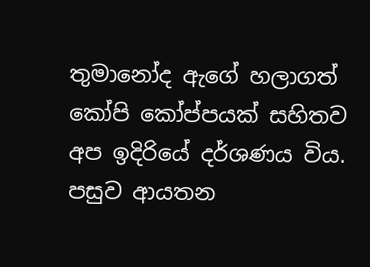තුමානෝද ඇගේ හලාගත් කෝපි කෝප්පයක් සහිතව අප ඉදිරියේ දර්ශණය විය. පසුව ආයතන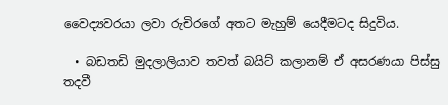වෛද්‍යවරයා ලවා රුචිරගේ අතට මැහුම් යෙදීමටද සිදුවිය.

  • බඩතඩි මුදලාලියාව තවත් බයිට් කලානම් ඒ අසරණයා පිස්සු තදවී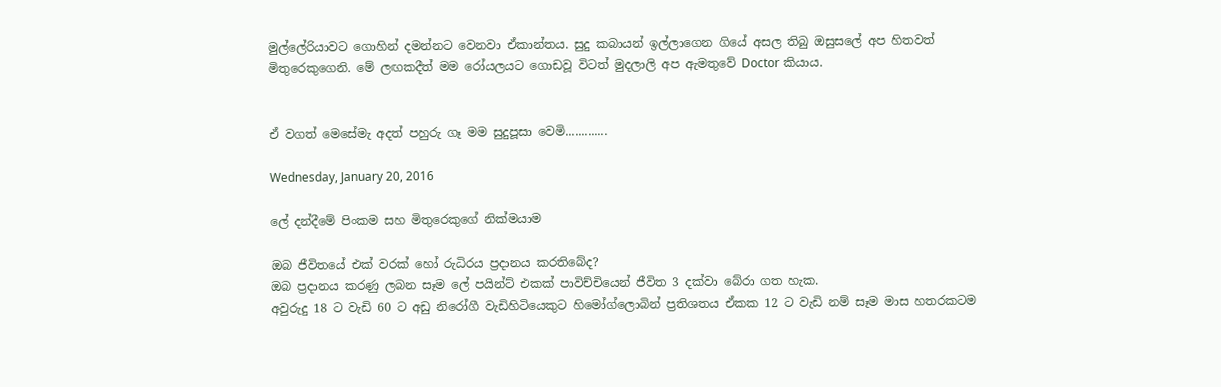මුල්ලේරියාවට ගොහින් දමන්නට වෙනවා ඒකාන්තය. සුදු කබායන් ඉල්ලාගෙන ගියේ අසල තිබු ඔසුසලේ අප හිතවත් මිතුරෙකුගෙනි. මේ ලඟකදීත් මම රෝයලයට ගොඩවූ විටත් මුදලාලි අප ඇමතුවේ Doctor කියාය.


ඒ වගත් මෙසේමැ අදත් පහුරු ගෑ මම සුදුපූසා වෙමි.............

Wednesday, January 20, 2016

ලේ දන්දීමේ පිංකම සහ මිතුරෙකුගේ නික්මයාම

ඔබ ජීවිතයේ එක් වරක් හෝ රුධිරය ප්‍ර‍දානය කරතිබේද?
ඔබ ප්‍ර‍දානය කරණු ලබන සෑම ලේ පයින්ට් එකක් පාවිච්චියෙන් ජීවිත 3 දක්වා බේරා ගත හැක.
අවුරුදු 18 ට වැඩි 60 ට අඩු නිරෝගී වැඩිහිටියෙකුට හිමෝග්ලොබින් ප්‍ර‍තිශතය ඒකක 12 ට වැඩි නම් සෑම මාස හතරකටම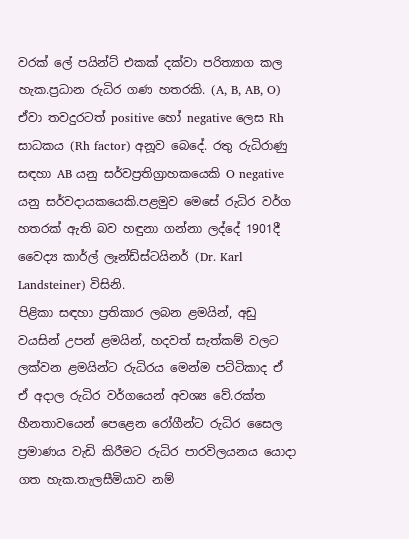වරක් ලේ පයින්ට් එකක් දක්වා පරිත්‍යාග කල හැක.ප්‍රධාන රුධිර ගණ හතරකි. (A, B, AB, O) ඒවා තවදුරටත් positive හෝ negative ලෙස Rh සාධකය (Rh factor) අනූව බෙදේ. රතු රුධිරාණු සඳහා AB යනු සර්වප්‍රතිග්‍රාහකයෙකි O negative යනු සර්වදායකයෙකි.පළමුව මෙසේ රුධිර වර්ග හතරක් ඇති බව හඳුනා ගන්නා ලද්දේ 1901දී වෛද්‍ය කාර්ල් ලෑන්ඩ්ස්ටයිනර් (Dr. Karl Landsteiner) විසිනි.
පිළිකා සඳහා ප්‍රතිකාර ලබන ළමයින්, අඩු වයසින් උපන් ළමයින්, හදවත් සැත්කම් වලට ලක්වන ළමයින්ට රුධිරය මෙන්ම පට්ටිකාද ඒ ඒ අදාල රුධිර වර්ගයෙන් අවශ්‍ය වේ.රක්ත හීනතාවයෙන් පෙළෙන රෝගීන්ට රුධිර සෛල ප්‍රමාණය වැඩි කිරීමට රුධිර පාරවිලයනය යොදා ගත හැක.තැලසීමියාව නම්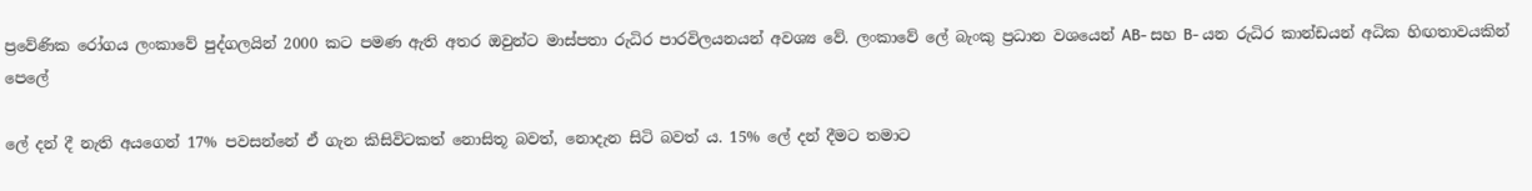ප්‍රවේණික රෝගය ලංකාවේ පුද්ගලයින් 2000 කට පමණ ඇති අතර ඔවුන්ට මාස්පතා රුධිර පාරවිලයනයන් අවශ්‍ය වේ. ලංකාවේ ලේ බැංකු ප්‍ර‍ධාන වශයෙන් AB- සහ B- යන රුධිර කාන්ඩයන් අධික හිඟතාවයකින් පෙලේ

ලේ දන් දී නැති අයගෙන් 17% පවසන්නේ ඒ ගැන කිසිවිටකත් නොසිතූ බවත්, නොදැන සිටි බවත් ය. 15% ලේ දන් දීමට තමාට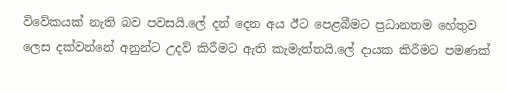විවේකයක් නැති බව පවසයි.ලේ දන් දෙන අය ඊට පෙළබීමට ප්‍රධානතම හේතුව ලෙස දක්වන්නේ අනුන්ට උදව් කිරීමට ඇති කැමැත්තයි.ලේ දායක කිරීමට පමණක්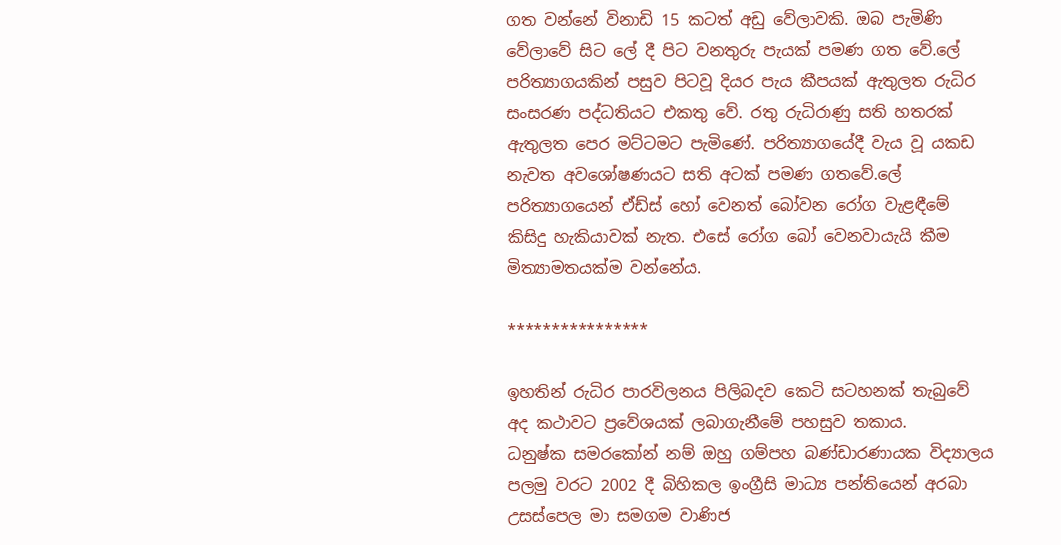ගත වන්නේ විනාඩි 15 කටත් අඩු වේලාවකි. ඔබ පැමිණි වේලාවේ සිට ලේ දී පිට වනතුරු පැයක් පමණ ගත වේ.ලේ පරිත්‍යාගයකින් පසුව පිටවූ දියර පැය කීපයක් ඇතුලත රුධිර සංසරණ පද්ධතියට එකතු වේ. රතු රුධිරාණු සති හතරක් ඇතුලත පෙර මට්ටමට පැමිණේ. පරිත්‍යාගයේදී වැය වූ යකඩ නැවත අවශෝෂණයට සති අටක් පමණ ගතවේ.ලේ පරිත්‍යාගයෙන් ඒඩ්ස් හෝ වෙනත් බෝවන රෝග වැළඳීමේ කිසිදු හැකියාවක් නැත. එසේ රෝග බෝ වෙනවායැයි කීම මිත්‍යාමතයක්ම වන්නේය.

****************

ඉහතින් රුධිර පාරවිලනය පිලිබදව කෙටි සටහනක් තැබුවේ අද කථාවට ප්‍රවේශයක් ලබාගැනීමේ පහසුව තකාය.
ධනුෂ්ක සමරකෝන් නම් ඔහු ගම්පහ බණ්ඩාරණායක විද්‍යාලය පලමු වරට 2002 දී බිහිකල ඉංග්‍රීසි මාධ්‍ය පන්තියෙන් අරබා උසස්පෙල මා සමගම වාණිජ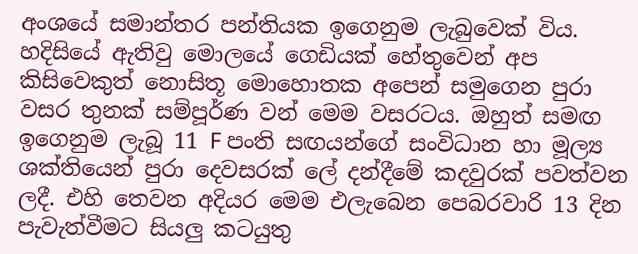අංශයේ සමාන්තර පන්තියක ඉගෙනුම ලැබුවෙක් විය.
හදිසියේ ඇතිවු මොලයේ ගෙඩියක් හේතුවෙන් අප කිසිවෙකුත් නොසිතූ මොහොතක අපෙන් සමුගෙන පුරා වසර තුනක් සම්පූර්ණ වන් මෙම වසරටය. ඔහුත් සමඟ ඉගෙනුම ලැබූ 11 F පංති සඟයන්ගේ සංවිධාන හා මූල්‍ය ශක්තියෙන් පුරා දෙවසරක් ලේ දන්දීමේ කදවුරක් පවත්වන ලදී. එහි තෙවන අදියර මෙම එලැබෙන පෙබරවාරි 13 දින පැවැත්වීමට සියලු කටයුතු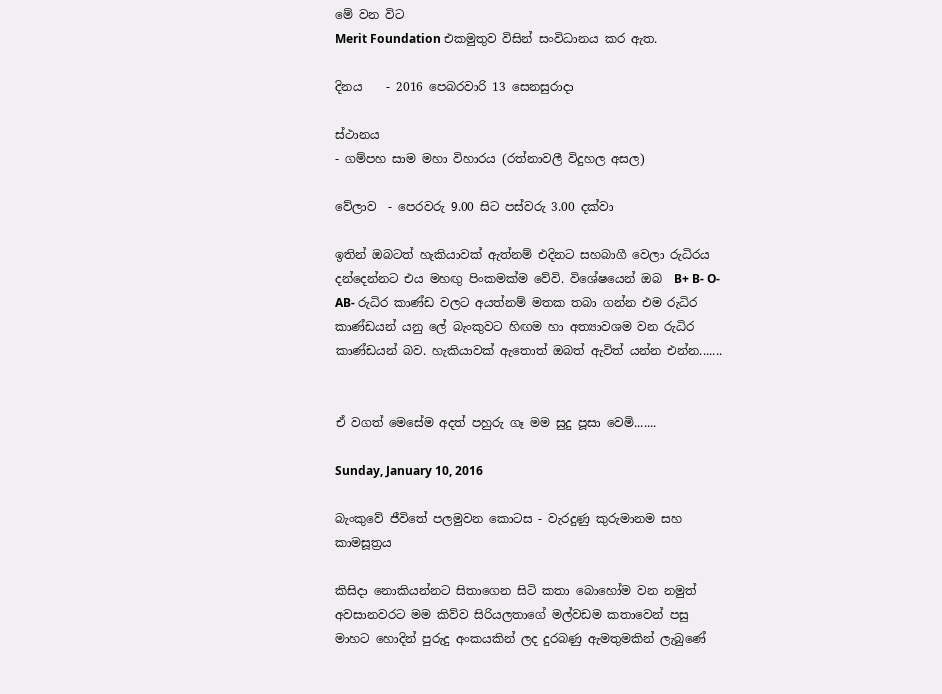මේ වන විට
Merit Foundation එකමුතුව විසින් සංවිධානය කර ඇත.

දිනය    - 2016 පෙබරවාරි 13 සෙනසුරාදා

ස්ථානය
- ගම්පහ සාම මහා විහාරය (රත්නාවලී විදුහල අසල)

වේලාව  - පෙරවරු 9.00 සිට පස්වරු 3.00 දක්වා

ඉතින් ඔබටත් හැකියාවක් ඇත්නම් එදිනට සහබාගී වෙලා රුධිරය දන්දෙන්නට එය මහඟු පිංකමක්ම වේවි. විශේෂයෙන් ඔබ  B+ B- O-AB- රුධිර කාණ්ඩ වලට අයත්නම් මතක තබා ගන්න එම රුධිර කාණ්ඩයන් යනු ලේ බැංකුවට හිඟම හා අත්‍යාවශම වන රුධිර කාණ්ඩයන් බව. හැකියාවක් ඇතොත් ඔබත් ඇවිත් යන්න එන්න.......


ඒ වගත් මෙසේම අදත් පහුරු ගෑ මම සුදු පූසා වෙමි.......

Sunday, January 10, 2016

බැංකුවේ ජීවිතේ පලමුවන කොටස - වැරදුණු කුරුමානම සහ කාමසූත්‍රය

කිසිදා නොකියන්නට සිතාගෙන සිටි කතා බොහෝම වන නමුත් අවසානවරට මම කිව්ව සිරියලතාගේ මල්වඩම කතාවෙන් පසු මාහට හොදින් පුරුදු අංකයකින් ලද දුරබණු ඇමතුමකින් ලැබුණේ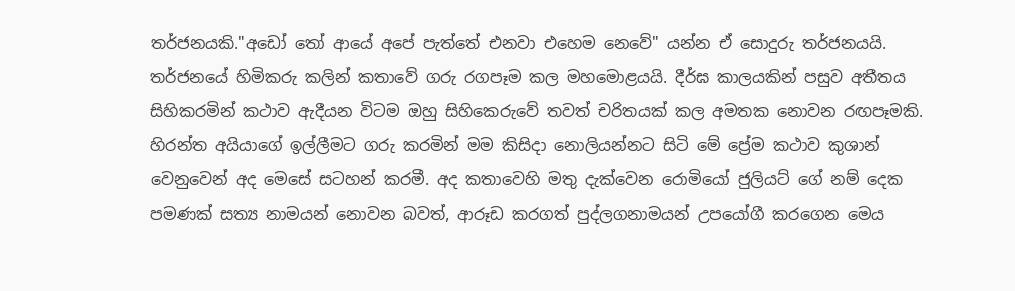තර්ජනයකි."අඩෝ තෝ ආයේ අපේ පැත්තේ එනවා එහෙම නෙවේ" යන්න ඒ සොදුරු තර්ජනයයි. තර්ජනයේ හිමිකරු කලින් කතාවේ ගරු රගපෑම කල මහමොළයයි. දීර්ඝ කාලයකින් පසුව අතීතය සිහිකරමින් කථාව ඇදීයන විටම ඔහු සිහිකෙරුවේ තවත් චරිතයක් කල අමතක නොවන රඟපෑමකි. හිරන්ත අයියාගේ ඉල්ලීමට ගරු කරමින් මම කිසිදා නොලියන්නට සිටි මේ ප්‍රේම කථාව කුශාන් වෙනුවෙන් අද මෙසේ සටහන් කරමී. අද කතාවෙහි මතු දැක්වෙන රොමියෝ ජුලියට් ගේ නම් දෙක පමණක් සත්‍ය නාමයන් නොවන බවත්, ආරූඩ කරගත් පුද්ලගනාමයන් උපයෝගී කරගෙන මෙය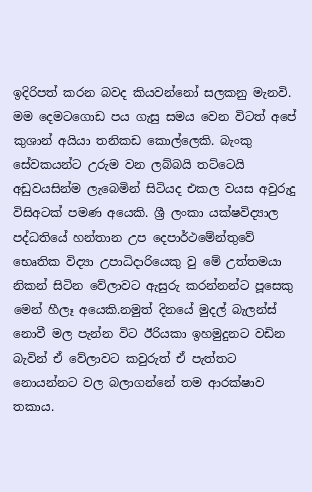ඉදිරිපත් කරන බවද කියවන්නෝ සලකනු මැනවි.
මම දෙමටගොඩ පය ගැසු සමය වෙන විටත් අපේ කුශාන් අයියා තනිකඩ කොල්ලෙකි. බැංකු සේවකයන්ට උරුම වන ලබ්බයි තට්ටෙයි අඩුවයසින්ම ලැබෙමින් සිටියද එකල වයස අවුරුදු විසිඅටක් පමණ අයෙකි. ශ්‍රී ලංකා යක්ෂවිද්‍යාල පද්ධතියේ හන්තාන උප දෙපාර්ථමේන්තුවේ භෙෘතික විද්‍යා උපාධිදාරියෙකු වු මේ උත්තමයා නිකන් සිටින වේලාවට ඇසුරු කරන්නන්ට පූසෙකු මෙන් හීලෑ අයෙකි.නමුත් දිනයේ මුදල් බැලන්ස් නොවී මල පැන්න විට ඊරියකා ඉහමුදුනට වඩින බැවින් ඒ වේලාවට කවුරුත් ඒ පැත්තට නොයන්නට වල බලාගන්නේ තම ආරක්ෂාව තකාය.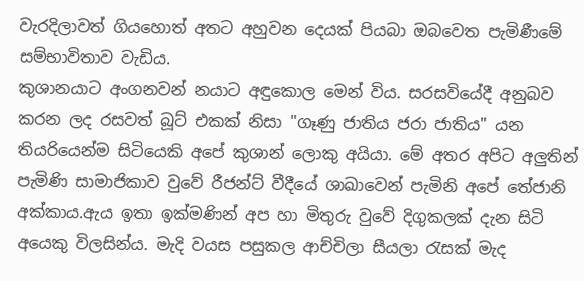වැරදිලාවත් ගියහොත් අතට අහුවන දෙයක් පියබා ඔබවෙත පැමිණීමේ සම්භාවිතාව වැඩිය.
කුශානයාට අංගනවන් නයාට අඳුකොල මෙන් විය. සරසවියේදී අනුබව කරන ලද රසවත් බූට් එකක් නිසා "ගෑණු ජාතිය ජරා ජාතිය" යන තියරියෙන්ම සිටියෙකි අපේ කුශාන් ලොකු අයියා. මේ අතර අපිට අලුතින් පැමිණි සාමාජිකාව වුවේ රීජන්ට් වීදීයේ ශාඛාවෙන් පැමිනි අපේ තේජානි අක්කාය.ඇය ඉතා ඉක්මණින් අප හා මිතුරු වුවේ දිගුකලක් දැන සිටි අයෙකු විලසින්ය. මැදි වයස පසුකල ආච්චිලා සීයලා රැසක් මැද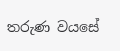තරුණ වයසේ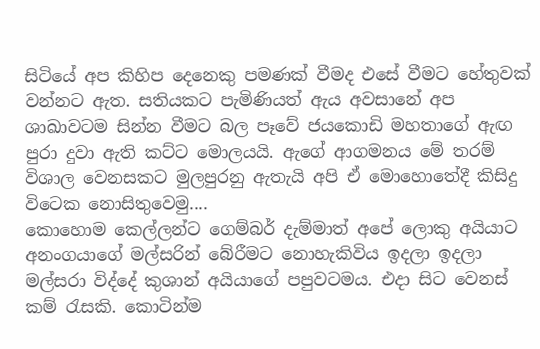සිටියේ අප කිහිප දෙනෙකු පමණක් වීමද එසේ වීමට හේතුවක් වන්නට ඇත. සතියකට පැමිණියත් ඇය අවසානේ අප ශාඛාවටම සින්න වීමට බල පෑවේ ජයකොඩි මහතාගේ ඇඟ පුරා දුවා ඇති කට්ට මොලයයි. ඇගේ ආගමනය මේ තරම් විශාල වෙනසකට මුලපුරනු ඇතැයි අපි ඒ මොහොතේදී කිසිදු විටෙක නොසිතුවෙමු....
කොහොම කෙල්ලන්ට ගෙම්බර් දැම්මාත් අපේ ලොකු අයියාට අනංගයාගේ මල්සරින් බේරීමට නොහැකිවිය ඉදලා ඉදලා මල්සරා විද්දේ කුශාන් අයියාගේ පපුවටමය. එදා සිට වෙනස් කම් රැසකි. කොටින්ම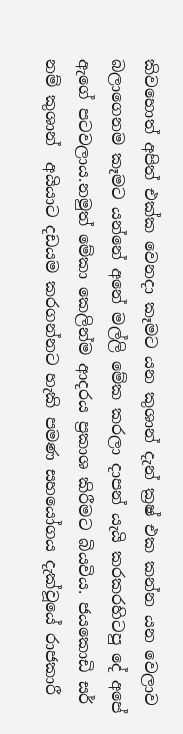කිවහොත් අපිත් එක්ක වෙනදා කෑමට යන කුශාන් දැන් ක්‍රෂ් එක කන්න යන වෙලාව බලාගෙනම කෑමට යන්නේ අනේ මල්ලි මේක කරලා දාපන් යැයි කරකරහිටපු දේ අපේ ඇගේ පටවලාය.නමුත් මේකා කෙලින්ම ආදරය ප්‍රකාශ කිරීමට බියවිය. ජයකොඩි සර් නම් කුශාන්  අයියාට දඩයම කරගන්නට හැකි පමණ සහයෝගය දැක්වූයේ රාජකාරී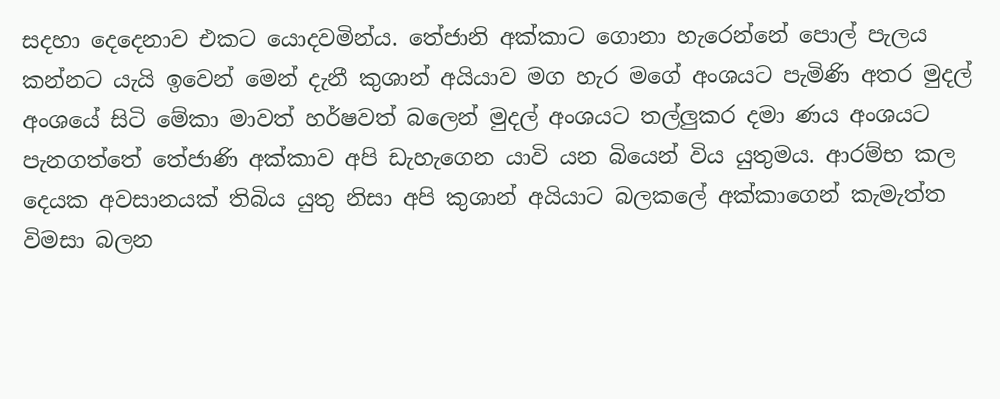සදහා දෙදෙනාව එකට යොදවමින්ය. තේජානි අක්කාට ගොනා හැරෙන්නේ පොල් පැලය කන්නට යැයි ඉවෙන් මෙන් දැනී කුශාන් අයියාව මග හැර මගේ අංශයට පැමිණි අතර මුදල් අංශයේ සිටි මේකා මාවත් හර්ෂවත් බලෙන් මුදල් අංශයට තල්ලුකර දමා ණය අංශයට පැනගත්තේ තේජාණි අක්කාව අපි ඩැහැගෙන යාවි යන බියෙන් විය යුතුමය. ආරම්භ කල දෙයක අවසානයක් තිබිය යුතු නිසා අපි කුශාන් අයියාට බලකලේ අක්කාගෙන් කැමැත්ත විමසා බලන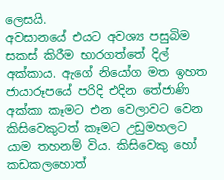ලෙසයි.
අවසානයේ එයට අවශ්‍ය පසුබිම සකස් කිරීම භාරගත්තේ දිල් අක්කාය. ඇගේ නියෝග මත ඉහත ජායාරූපයේ පරිදි එදින තේජාණි අක්කා කෑමට එන වෙලාවට වෙන කිසිවෙකුටත් කෑමට උඩුමහලට යාම තහනම් විය. කිසිවෙකු හෝ කඩකලහොත්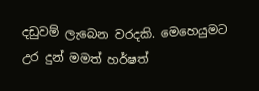දඩුවම් ලැබෙන වරදකි. මෙහෙයුමට උර දුන් මමත් හර්ෂත්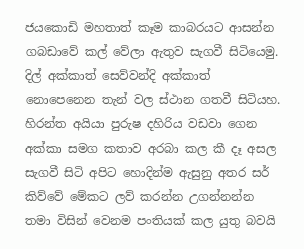ජයකොඩි මහතාත් කෑම කාබරයට ආසන්න ගබඩාවේ කල් වේලා ඇතුව සැගවී සිටියෙමු. දිල් අක්කාත් සෙව්වන්දි අක්කාත් නොපෙනෙන තැන් වල ස්ථාන ගතවී සිටියහ. හිරන්ත අයියා පුරුෂ දහිරිය වඩවා ගෙන අක්කා සමග කතාව අරබා කල කී දෑ අසල සැගවී සිටි අපිට හොදින්ම ඇසුනු අතර සර් කිව්වේ මේකට ලව් කරන්න උගන්නන්න තමා විසින් වෙනම පංතියක් කල යුතු බවයි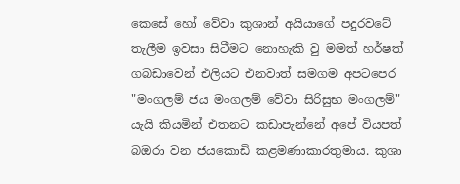කෙසේ හෝ වේවා කුශාන් අයියාගේ පදුරවටේ තැලීම ඉවසා සිටීමට නොහැකි වු මමත් හර්ෂත් ගබඩාවෙන් එලියට එනවාත් සමගම අපටපෙර "මංගලම් ජය මංගලම් වේවා සිරිසුභ මංගලම්" යැයි කියමින් එතනට කඩාපැන්නේ අපේ වියපත් බඔරා වන ජයකොඩි කළමණාකාරතුමාය. කුශා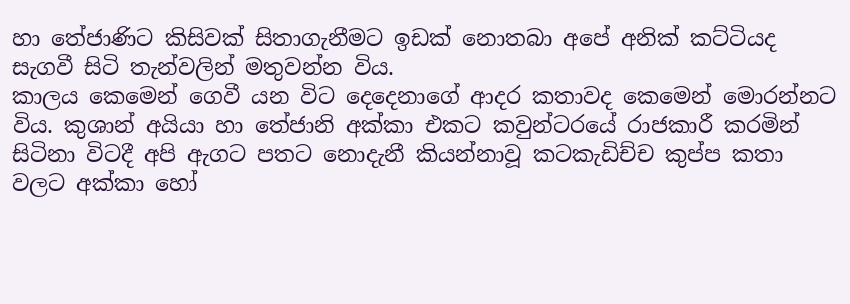හා තේජාණිට කිසිවක් සිතාගැනීමට ඉඩක් නොතබා අපේ අනික් කට්ටියද සැගවී සිටි තැන්වලින් මතුවන්න විය.
කාලය කෙමෙන් ගෙවී යන විට දෙදෙනාගේ ආදර කතාවද කෙමෙන් මොරන්නට විය. කුශාන් අයියා හා තේජානි අක්කා එකට කවුන්ටරයේ රාජකාරී කරමින් සිටිනා විටදී අපි ඇගට පතට නොදැනී කියන්නාවූ කටකැඩිච්ච කුප්ප කතා වලට අක්කා හෝ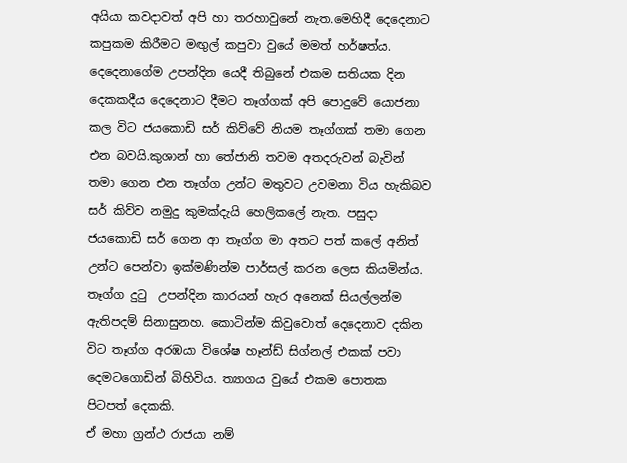අයියා කවදාවත් අපි හා තරහාවුනේ නැත.මෙහිදී දෙදෙනාට කපුකම කිරීමට මඟුල් කපුවා වුයේ මමත් හර්ෂත්ය.
දෙදෙනාගේම උපන්දින යෙදී තිබුනේ එකම සතියක දින දෙකකදීය දෙදෙනාට දීමට තෑග්ගක් අපි පොදුවේ යොජනා කල විට ජයකොඩි සර් කිව්වේ නියම තෑග්ගක් තමා ගෙන එන බවයි.කුශාන් හා තේජානි තවම අතදරුවන් බැවින් තමා ගෙන එන තෑග්ග උන්ට මතුවට උවමනා විය හැකිබව සර් කිව්ව නමුදු කුමක්දැයි හෙලිකලේ නැත. පසුදා ජයකොඩි සර් ගෙන ආ තෑග්ග මා අතට පත් කලේ අනිත් උන්ට පෙන්වා ඉක්මණින්ම පාර්සල් කරන ලෙස කියමින්ය. තෑග්ග දුටු  උපන්දින කාරයන් හැර අනෙක් සියල්ලන්ම ඇතිපදම් සිනාසුනහ. කොටින්ම කිවුවොත් දෙදෙනාව දකින විට තෑග්ග අරඹයා විශේෂ හෑන්ඩ් සිග්නල් එකක් පවා දෙමටගොඩින් බිහිවිය. ත්‍යාගය වුයේ එකම පොතක පිටපත් දෙකකි.
ඒ මහා ග්‍රන්ථ රාජයා නම්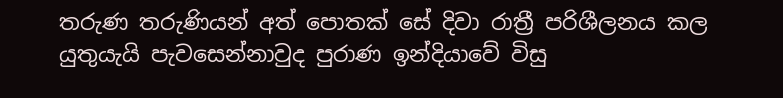තරුණ තරුණියන් අත් පොතක් සේ දිවා රාත්‍රී පරිශීලනය කල යුතුයැයි පැවසෙන්නාවුද පුරාණ ඉන්දියාවේ විසු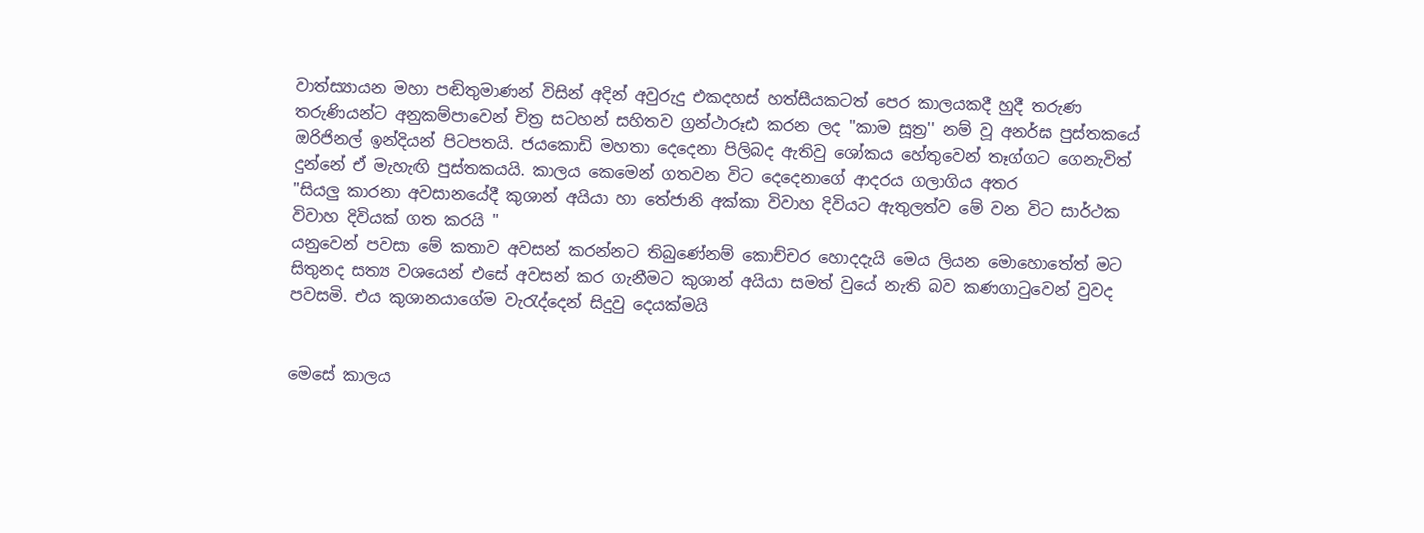වාත්ස්‍යායන මහා පඬිතුමාණන් විසින් අදින් අවුරුදු එකදහස් හත්සීයකටත් පෙර කාලයකදී හුදී තරුණ තරුණියන්ට අනුකම්පාවෙන් චිත්‍ර සටහන් සහිතව ග්‍රන්ථාරූඪ කරන ලද ''කාම සූත්‍ර'' නම් වූ අනර්ඝ පුස්තකයේ ඔරිජිනල් ඉන්දියන් පිටපතයි. ජයකොඩි මහතා දෙදෙනා පිලිබද ඇතිවු ශෝකය හේතුවෙන් තෑග්ගට ගෙනැවිත් දුන්නේ ඒ මැහැඟි පුස්තකයයි. කාලය කෙමෙන් ගතවන විට දෙදෙනාගේ ආදරය ගලාගිය අතර
"සියලු කාරනා අවසානයේදී කුශාන් අයියා හා තේජානි අක්කා විවාහ දිවියට ඇතුලත්ව මේ වන විට සාර්ථක විවාහ දිවියක් ගත කරයි "
යනුවෙන් පවසා මේ කතාව අවසන් කරන්නට තිබුණේනම් කොච්චර හොදදැයි මෙය ලියන මොහොතේත් මට සිතුනද සත්‍ය වශයෙන් එසේ අවසන් කර ගැනීමට කුශාන් අයියා සමත් වුයේ නැති බව කණගාටුවෙන් වුවද පවසමි. එය කුශානයාගේම වැරැද්දෙන් සිදුවු දෙයක්මයි


මෙසේ කාලය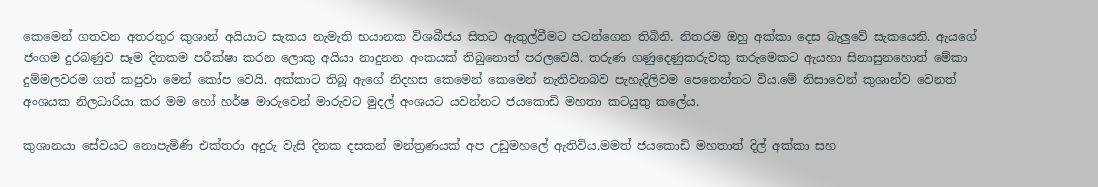කෙමෙන් ගතවන අතරතුර කුශාන් අයියාට සැකය නැමැති භයානක විශබීජය සිතට ඇතුල්වීමට පටන්ගෙන තිබිනි. නිතරම ඔහු අක්කා දෙස බැලුවේ සැකයෙනි. ඇයගේ ජංගම දුරබණුව සෑම දිනකම පරීක්ෂා කරන ලොකු අයියා නාදුනන අංකයක් තිබුනොත් පරලවෙයි. තරුණ ගණුදෙණුකරුවකු කරුමෙකට ඇයහා සිනාසුනහොත් මේකා දුම්මලවරම ගත් කපුවා මෙන් කෝප වෙයි. අක්කාට තිබූ ඇගේ නිදහස කෙමෙන් කෙමෙන් නැතිවනබව පැහැදිලිවම පෙනෙන්නට විය.මේ නිසාවෙන් කුශාන්ව වෙනත් අංශයක නිලධාරියා කර මම හෝ හර්ෂ මාරුවෙන් මාරුවට මුදල් අංශයට යවන්නට ජයකොඩි මහතා කටයුතු කලේය.

කුශානයා සේවයට නොපැමිණි එක්තරා අදුරු වැසි දිනක දසකන් මන්ත්‍රණයක් අප උඩුමහලේ ඇතිවිය.මමත් ජයකොඩි මහතාත් දිල් අක්කා සහ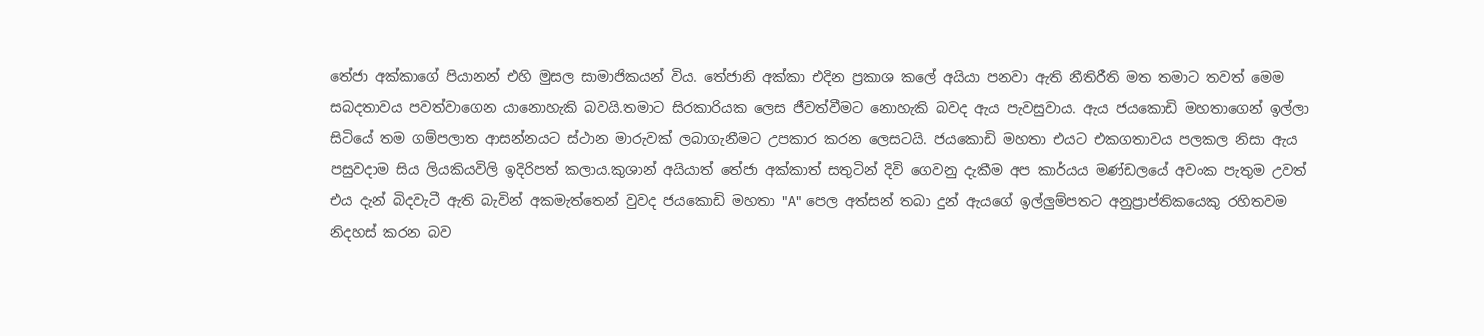තේජා අක්කාගේ පියානන් එහි මුසල සාමාජිකයන් විය. තේජානි අක්කා එදින ප්‍රකාශ කලේ අයියා පනවා ඇති නීතිරීති මත තමාට තවත් මෙම සබදතාවය පවත්වාගෙන යානොහැකි බවයි.තමාට සිරකාරියක ලෙස ජීවත්වීමට නොහැකි බවද ඇය පැවසුවාය. ඇය ජයකොඩි මහතාගෙන් ඉල්ලා සිටියේ තම ගම්පලාත ආසන්නයට ස්ථාන මාරුවක් ලබාගැනීමට උපකාර කරන ලෙසටයි. ජයකොඩි මහතා එයට එකගතාවය පලකල නිසා ඇය පසුවදාම සිය ලියකියවිලි ඉදිරිපත් කලාය.කුශාන් අයියාත් තේජා අක්කාත් සතුටින් දිවි ගෙවනු දැකීම අප කාර්යය මණ්ඩලයේ අවංක පැතුම උවත් එය දැන් බිදවැටී ඇති බැවින් අකමැත්තෙන් වුවද ජයකොඩි මහතා "A" පෙල අත්සන් තබා දුන් ඇයගේ ඉල්ලුම්පතට අනුප්‍රාප්තිකයෙකු රහිතවම නිදහස් කරන බව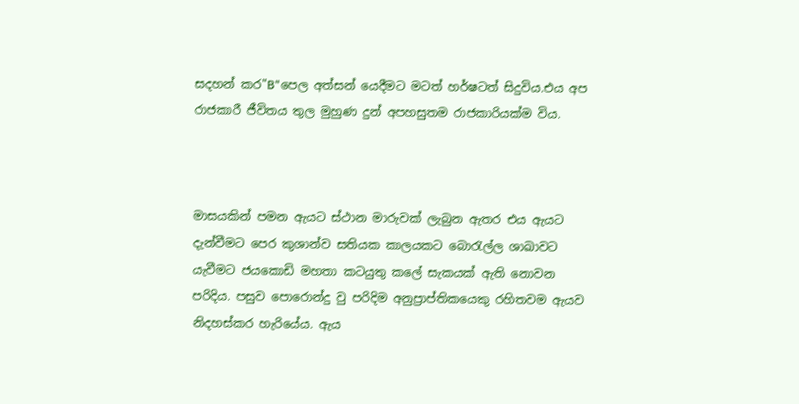සදහන් කර"B"පෙල අත්සන් යෙදීමට මටත් හර්ෂටත් සිදුවිය.එය අප රාජකාරී ජීවිතය තුල මුහුණ දුන් අපහසුතම රාජකාරියක්ම විය.



මාසයකින් පමන ඇයට ස්ථාන මාරුවක් ලැබුන ඇතර එය ඇයට දැන්වීමට පෙර කුශාන්ව සතියක කාලයකට බොරැල්ල ශාඛාවට යැවීමට ජයකොඩි මහතා කටයුතු කලේ සැකයක් ඇති නොවන පරිදිය. පසුව පොරොන්දු වු පරිදිම අනුප්‍රාප්තිකයෙකු රහිතවම ඇයව නිදහස්කර හැරියේය. ඇය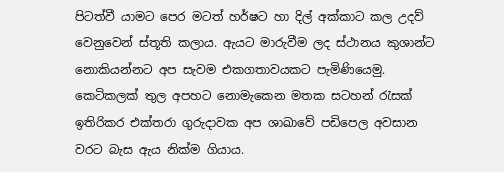පිටත්වී යාමට පෙර මටත් හර්ෂට හා දිල් අක්කාට කල උදව් වෙනුවෙන් ස්තූති කලාය. ඇයට මාරුවීම ලද ස්ථානය කුශාන්ට නොකියන්නට අප සැවම එකගතාවයකට පැමිණියෙමු. කෙටිකලක් තුල අපහට නොමැකෙන මතක සටහන් රැසක් ඉතිරිකර එක්තරා ගුරුදාවක අප ශාඛාවේ පඩිපෙල අවසාන වරට බැස ඇය නික්ම ගියාය.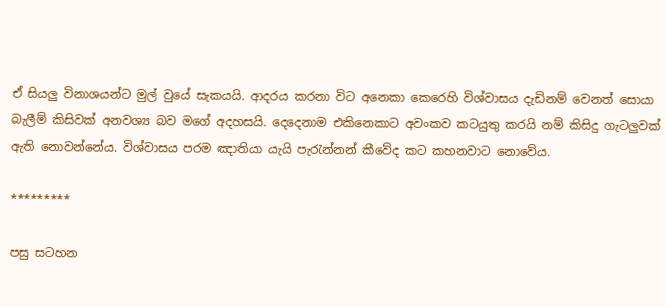ඒ සියලු විනාශයන්ට මුල් වුයේ සැකයයි. ආදරය කරනා විට අනෙකා කෙරෙහි විශ්වාසය දැඩිනම් වෙනත් සොයා බැලීම් කිසිවක් අනවශ්‍ය බව මගේ අදහසයි. දෙදෙනාම එකිනෙකාට අවංකව කටයුතු කරයි නම් කිසිදු ගැටලුවක් ඇති නොවන්නේය. විශ්වාසය පරම ඤාතියා යැයි පැරැන්නන් කීවේද කට කහනවාට නොවේය.

*********

පසු සටහන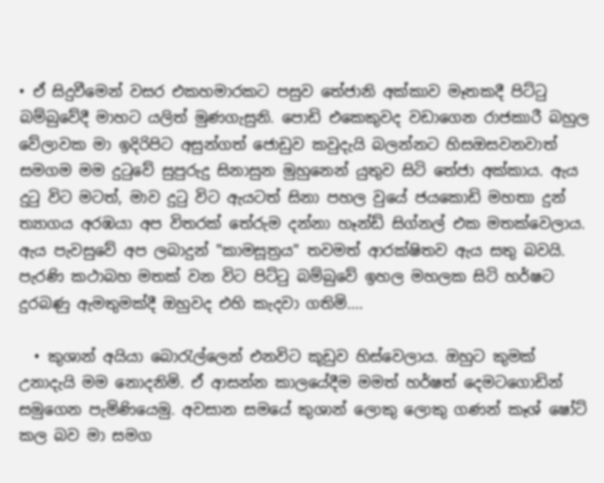• ඒ සිදුවීමෙන් වසර එකහමාරකට පසුව තේජානි අක්කාව මෑතකදී පිට්ටු බම්බුවේදී මාහට යලිත් මුණගැසුනි. පොඩි එකෙකුවද වඩාගෙන රාජකාරී බහුල වේලාවක මා ඉදිරිපිට අසුන්ගත් ජොඩුව කවුදැයි බලන්නට හිසඔසවනවාත් සමගම මම දුටුවේ සුපුරුදු සිනාසුන මුහුනෙන් යුතුව සිටි තේජා අක්කාය. ඇය දුටු විට මටත්, මාව දුටු විට ඇයටත් සිනා පහල වුයේ ජයකොඩි මහතා දුන් ත්‍යාගය අරඹයා අප විතරක් තේරුම දන්නා හෑන්ඩ් සිග්නල් එක මතක්වෙලාය. ඇය පැවසුවේ අප ලබාදුන් "කාමසූත්‍රය" තවමත් ආරක්ෂිතව ඇය සතු බවයි. පැරණි කථාබහ මතක් වන විට පිට්ටු බම්බුවේ ඉහල මහලක සිටි හර්ෂට දුරබණු ඇමතුමක්දී ඔහුවද එහි කැදවා ගතිමි....

  • කුශාන් අයියා බොරැල්ලෙන් එනවිට කූඩුව හිස්වෙලාය. ඔහුට කුමක් උනාදැයි මම නොදනිමි. ඒ ආසන්න කාලයේදීම මමත් හර්ෂත් දෙමටගොඩින් සමුගෙන පැමිණියෙමු. අවසාන සමයේ කුශාන් ලොකු ලොකු ගණන් කෑශ් ෂෝට් කල බව මා සමග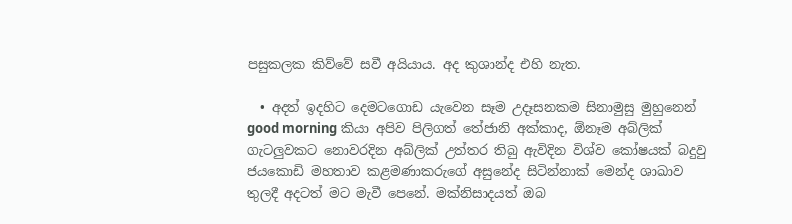පසුකලක කිව්වේ සවී අයියාය. අද කුශාන්ද එහි නැත.

  • අදත් ඉදහිට දෙමටගොඩ යැවෙන සෑම උදෑසනකම සිනාමුසු මුහුනෙන් good morning කියා අපිව පිලිගත් තේජානි අක්කාද, ඕනෑම අබ්ලික් ගැටලුවකට නොවරදින අබ්ලික් උත්තර තිබු ඇවිදින විශ්ව කෝෂයක් බදුවු ජයකොඩි මහතාව කළමණාකරුගේ අසුනේද සිටින්නාක් මෙන්ද ශාඛාව තුලදී අදටත් මට මැවී පෙනේ. මක්නිසාදයත් ඔබ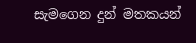සැමගෙන දුන් මතකයන්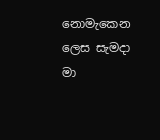නොමැකෙන ලෙස සැමදා මා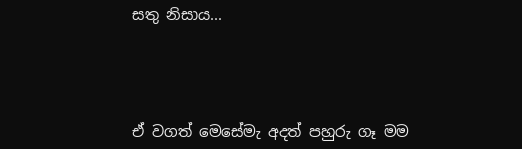සතු නිසාය...




ඒ වගත් මෙසේමැ අදත් පහුරු ගෑ මම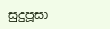සුදුපූසා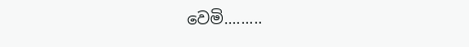වෙමි.........